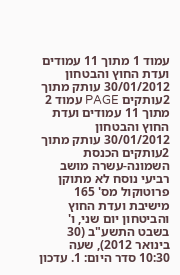עמוד 1 מתוך 11 עמודים ועדת החוץ והבטחון 30/01/2012 עותק מתוך 2עותקים PAGE עמוד 2 מתוך 11 עמודים ועדת החוץ והבטחון 30/01/2012 עותק מתוך 2עותקים הכנסת השמונה-עשרה מושב רביעי נוסח לא מתוקן פרוטוקול מס' 165 מישיבת ועדת החוץ והביטחון יום שני, ו' בשבט התשע"ב (30 בינואר 2012), שעה 10:30 סדר היום: 1. עדכון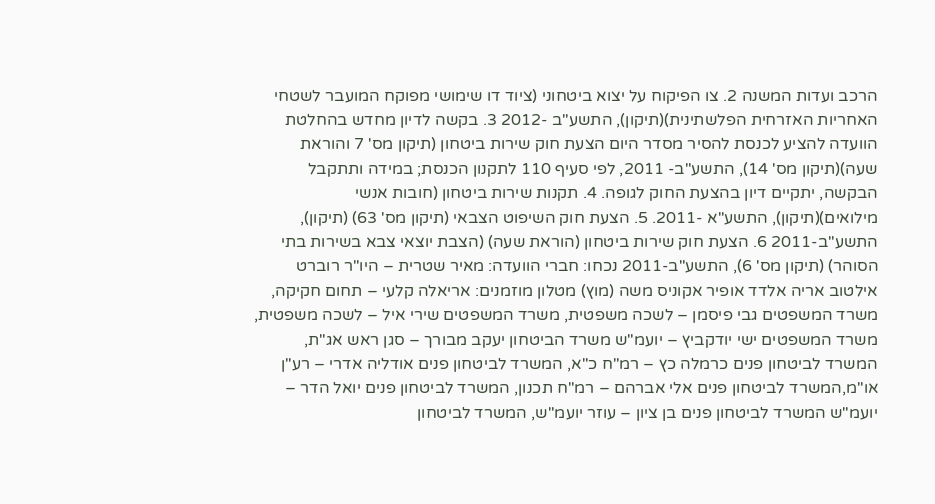הרכב ועדות המשנה 2. צו הפיקוח על יצוא ביטחוני (ציוד דו שימושי מפוקח המועבר לשטחי האחריות האזרחית הפלשתינית)(תיקון), התשע"ב -2012 3. בקשה לדיון מחדש בהחלטת הוועדה להציע לכנסת להסיר מסדר היום הצעת חוק שירות ביטחון (תיקון מס' 7 והוראת שעה)(תיקון מס' 14), התשע"ב- 2011, לפי סעיף 110 לתקנון הכנסת; במידה ותתקבל הבקשה, יתקיים דיון בהצעת החוק לגופה. 4. תקנות שירות ביטחון (חובות אנשי מילואים)(תיקון), התשע"א -2011. 5. הצעת חוק השיפוט הצבאי (תיקון מס' 63) (תיקון), התשע"ב-2011 6. הצעת חוק שירות ביטחון (הוראת שעה) (הצבת יוצאי צבא בשירות בתי הסוהר) (תיקון מס' 6), התשע"ב-2011 נכחו: חברי הוועדה: מאיר שטרית – היו"ר רוברט אילטוב אריה אלדד אופיר אקוניס משה (מוץ) מטלון מוזמנים: אריאלה קלעי – תחום חקיקה, משרד המשפטים גבי פיסמן – לשכה משפטית, משרד המשפטים שירי איל – לשכה משפטית, משרד המשפטים ישי יודקביץ – יועמ"ש משרד הביטחון יעקב מבורך – סגן ראש אג"ת, המשרד לביטחון פנים כרמלה כץ – רמ"ח כ"א, המשרד לביטחון פנים אודליה אדרי – רע"ן או"מ,המשרד לביטחון פנים אלי אברהם – רמ"ח תכנון, המשרד לביטחון פנים יואל הדר – יועמ"ש המשרד לביטחון פנים בן ציון – עוזר יועמ"ש, המשרד לביטחון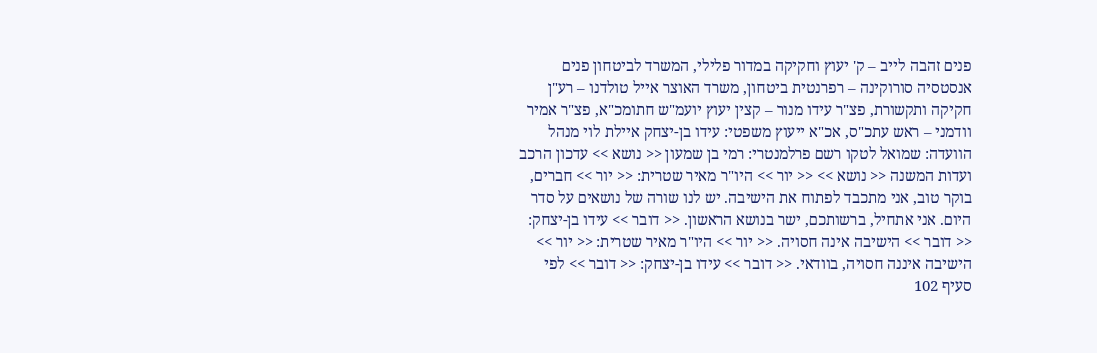פנים זהבה לייב – ק' יעוץ וחקיקה במדור פלילי, המשרד לביטחון פנים אנסטסיה סורוקינה – רפרנטית ביטחון, משרד האוצר אייל טולדנו – רע"ן חקיקה ותקשורת, פצ"ר עידו מנור – קצין יעוץ יועמ"ש חתומכ"א, פצ"ר אמיר וודמני – ראש עתכ"ס, אכ"א ייעוץ משפטי: עידו בן-יצחק איילת לוי מנהל הוועדה: שמואל לטקו רשם פרלמנטרי: רמי בן שמעון << נושא >> עדכון הרכב ועדות המשנה << נושא >> << יור >> היו"ר מאיר שטרית: << יור >> חברים, בוקר טוב, אני מתכבד לפתוח את הישיבה. יש לנו שורה של נושאים על סדר היום. אני אתחיל, ברשותכם, ישר בנושא הראשון. << דובר >> עידו בן-יצחק: << דובר >> הישיבה אינה חסויה. << יור >> היו"ר מאיר שטרית: << יור >> הישיבה איננה חסויה, בוודאי. << דובר >> עידו בן-יצחק: << דובר >> לפי סעיף 102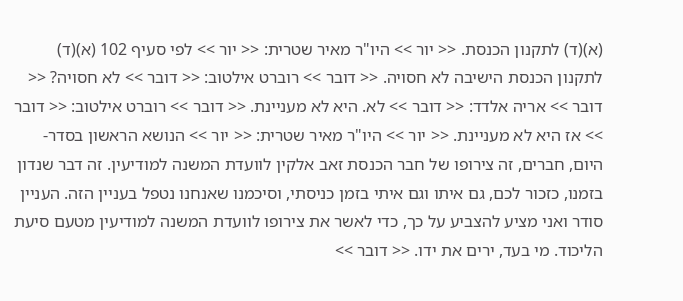(א)(ד) לתקנון הכנסת. << יור >> היו"ר מאיר שטרית: << יור >> לפי סעיף 102 (א)(ד) לתקנון הכנסת הישיבה לא חסויה. << דובר >> רוברט אילטוב: << דובר >> לא חסויה? << דובר >> אריה אלדד: << דובר >> לא. היא לא מעניינת. << דובר >> רוברט אילטוב: << דובר >> אז היא לא מעניינת. << יור >> היו"ר מאיר שטרית: << יור >> הנושא הראשון בסדר-היום, חברים, זה צירופו של חבר הכנסת זאב אלקין לוועדת המשנה למודיעין. זה דבר שנדון בזמנו, כזכור לכם, גם איתו וגם איתי בזמן כניסתי, וסיכמנו שאנחנו נטפל בעניין הזה. העניין סודר ואני מציע להצביע על כך, כדי לאשר את צירופו לוועדת המשנה למודיעין מטעם סיעת הליכוד. מי בעד, ירים את ידו. << דובר >>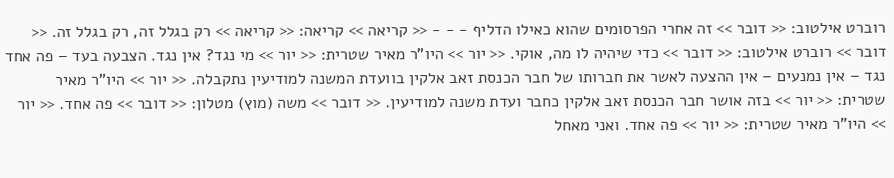רוברט אילטוב: << דובר >> זה אחרי הפרסומים שהוא כאילו הדליף - - - << קריאה >> קריאה: << קריאה >> רק בגלל זה, רק בגלל זה. << דובר >> רוברט אילטוב: << דובר >> כדי שיהיה לו מה, אוקי. << יור >> היו"ר מאיר שטרית: << יור >> מי נגד? אין נגד. הצבעה בעד – פה אחד נגד – אין נמנעים – אין ההצעה לאשר את חברותו של חבר הכנסת זאב אלקין בוועדת המשנה למודיעין נתקבלה. << יור >> היו"ר מאיר שטרית: << יור >> בזה אושר חבר הכנסת זאב אלקין כחבר ועדת משנה למודיעין. << דובר >> משה (מוץ) מטלון: << דובר >> פה אחד. << יור >> היו"ר מאיר שטרית: << יור >> פה אחד. ואני מאחל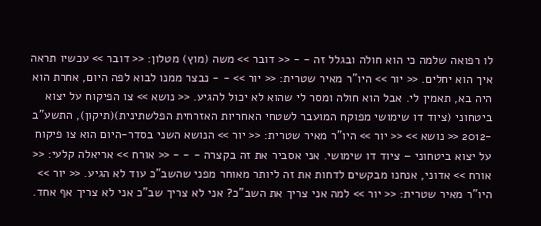לו רפואה שלמה כי הוא חולה ובגלל זה - - << דובר >> משה (מוץ) מטלון: << דובר >> עכשיו תראה איך הוא יחלים. << יור >> היו"ר מאיר שטרית: << יור >> - - נבצר ממנו לבוא לפה היום, אחרת הוא היה בא, תאמין לי. אבל הוא חולה ומסר לי שהוא לא יכול להגיע. << נושא >> צו הפיקוח על יצוא ביטחוני (ציוד דו שימושי מפוקח המועבר לשטחי האחריות האזרחית הפלשתינית)(תיקון), התשע"ב -2012 << נושא >> << יור >> היו"ר מאיר שטרית: << יור >> הנושא השני בסדר-היום הוא צו פיקוח על יצוא ביטחוני – ציוד דו שימושי. אני אסביר את זה בקצרה - - - << אורח >> אריאלה קלעי: << אורח >> אדוני, אנחנו מבקשים לדחות את זה ליותר מאוחר מפני שהשב"כ עוד לא הגיע. << יור >> היו"ר מאיר שטרית: << יור >> למה אני צריך את השב"כ? אני לא צריך שב"כ אני לא צריך אף אחד.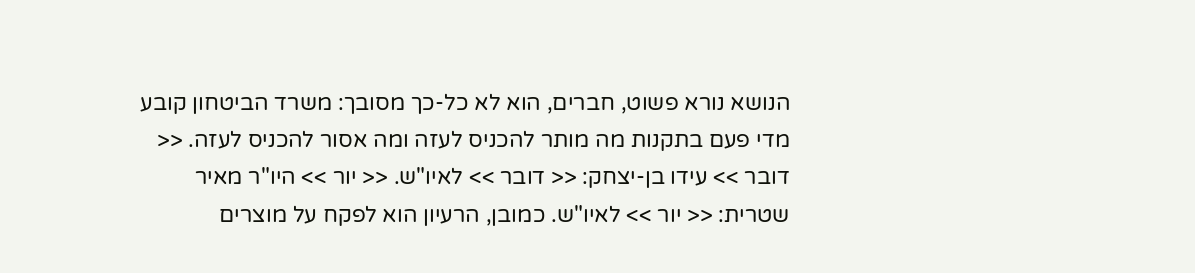הנושא נורא פשוט, חברים, הוא לא כל-כך מסובך: משרד הביטחון קובע מדי פעם בתקנות מה מותר להכניס לעזה ומה אסור להכניס לעזה. << דובר >> עידו בן-יצחק: << דובר >> לאיו"ש. << יור >> היו"ר מאיר שטרית: << יור >> לאיו"ש. כמובן, הרעיון הוא לפקח על מוצרים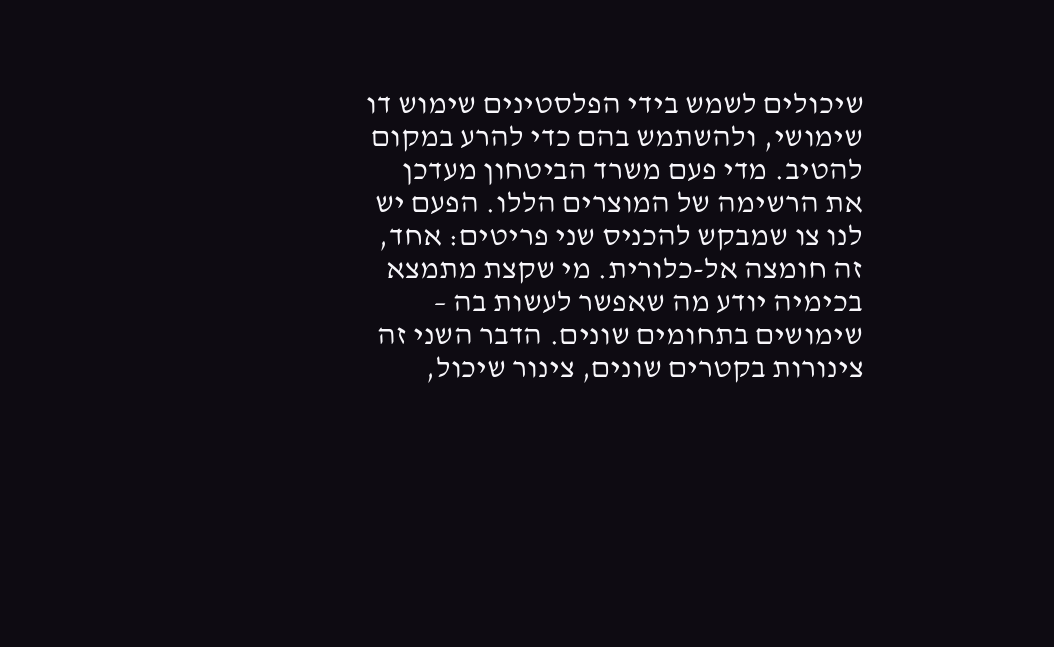שיכולים לשמש בידי הפלסטינים שימוש דו שימושי, ולהשתמש בהם כדי להרע במקום להטיב. מדי פעם משרד הביטחון מעדכן את הרשימה של המוצרים הללו. הפעם יש לנו צו שמבקש להכניס שני פריטים: אחד, זה חומצה אל-כלורית. מי שקצת מתמצא בכימיה יודע מה שאפשר לעשות בה – שימושים בתחומים שונים. הדבר השני זה צינורות בקטרים שונים, צינור שיכול,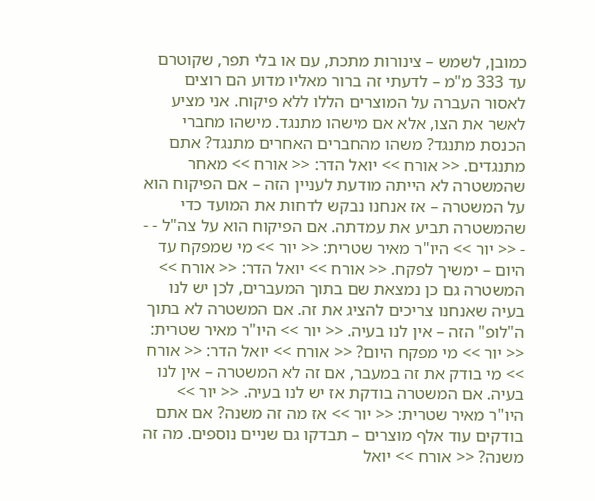כמובן, לשמש – צינורות מתכת, עם או בלי תפר, שקוטרם עד 333 מ"מ – לדעתי זה ברור מאליו מדוע הם רוצים לאסור העברה על המוצרים הללו ללא פיקוח. אני מציע לאשר את הצו, אלא אם מישהו מתנגד. מישהו מחברי הכנסת מתנגד? משהו מהחברים האחרים מתנגד? אתם מתנגדים. << אורח >> יואל הדר: << אורח >> מאחר שהמשטרה לא הייתה מודעת לעניין הזה – אם הפיקוח הוא על המשטרה – אז אנחנו נבקש לדחות את המועד כדי שהמשטרה תביע את עמדתה. אם הפיקוח הוא על צה"ל - - - << יור >> היו"ר מאיר שטרית: << יור >> מי שמפקח עד היום – ימשיך לפקח. << אורח >> יואל הדר: << אורח >> המשטרה גם כן נמצאת שם בתוך המעברים, לכן יש לנו בעיה שאנחנו צריכים להציג את זה. אם המשטרה לא בתוך ה"לופ" הזה – אין לנו בעיה. << יור >> היו"ר מאיר שטרית: << יור >> מי מפקח היום? << אורח >> יואל הדר: << אורח >> מי בודק את זה במעבר, אם זה לא המשטרה – אין לנו בעיה. אם המשטרה בודקת אז יש לנו בעיה. << יור >> היו"ר מאיר שטרית: << יור >> אז מה זה משנה? אם אתם בודקים עוד אלף מוצרים – תבדקו גם שניים נוספים. מה זה משנה? << אורח >> יואל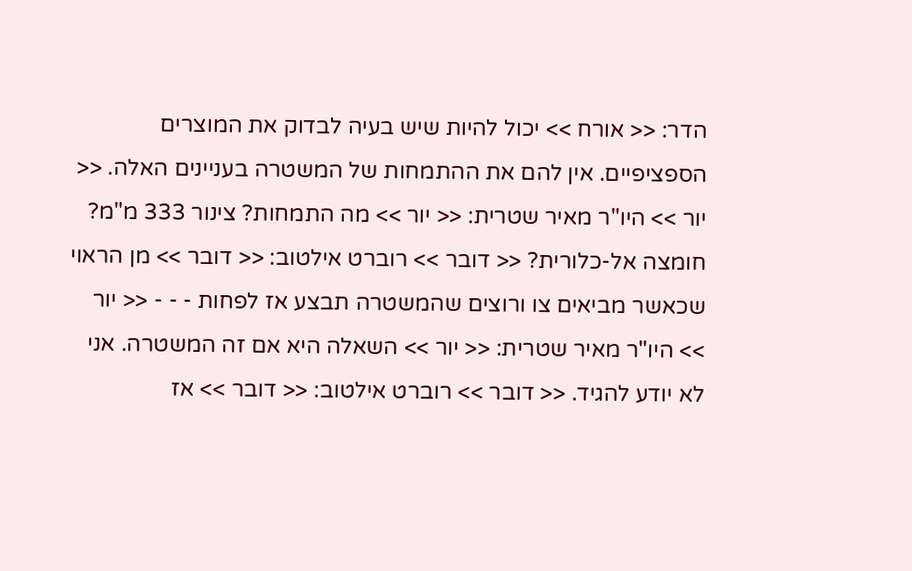הדר: << אורח >> יכול להיות שיש בעיה לבדוק את המוצרים הספציפיים. אין להם את ההתמחות של המשטרה בעניינים האלה. << יור >> היו"ר מאיר שטרית: << יור >> מה התמחות? צינור 333 מ"מ? חומצה אל-כלורית? << דובר >> רוברט אילטוב: << דובר >> מן הראוי שכאשר מביאים צו ורוצים שהמשטרה תבצע אז לפחות - - - << יור >> היו"ר מאיר שטרית: << יור >> השאלה היא אם זה המשטרה. אני לא יודע להגיד. << דובר >> רוברט אילטוב: << דובר >> אז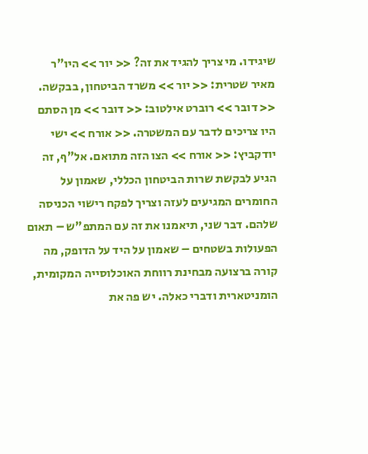שיגידו. מי צריך להגיד את זה? << יור >> היו"ר מאיר שטרית: << יור >> משרד הביטחון, בבקשה. << דובר >> רוברט אילטוב: << דובר >> מן הסתם היו צריכים לדבר עם המשטרה. << אורח >> ישי יודקביץ: << אורח >> הצו הזה מתואם. אל"ף, זה הגיע לבקשת שרות הביטחון הכללי, שאמון על החומרים המגיעים לעזה וצריך לפקח רישוי הכניסה שלהם. דבר שני, תיאמנו את זה עם המתפ"ש – תאום הפעולות בשטחים – שאמון על היד על הדופק, מה קורה ברצועה מבחינת רווחת האוכלוסייה המקומית, הומניטארית ודברי כאלה. יש פה את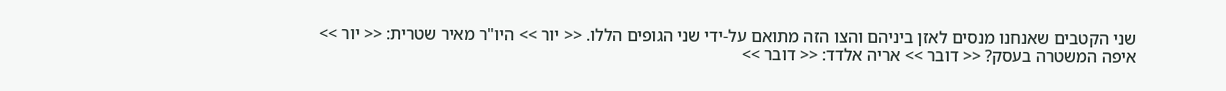שני הקטבים שאנחנו מנסים לאזן ביניהם והצו הזה מתואם על-ידי שני הגופים הללו. << יור >> היו"ר מאיר שטרית: << יור >> איפה המשטרה בעסק? << דובר >> אריה אלדד: << דובר >>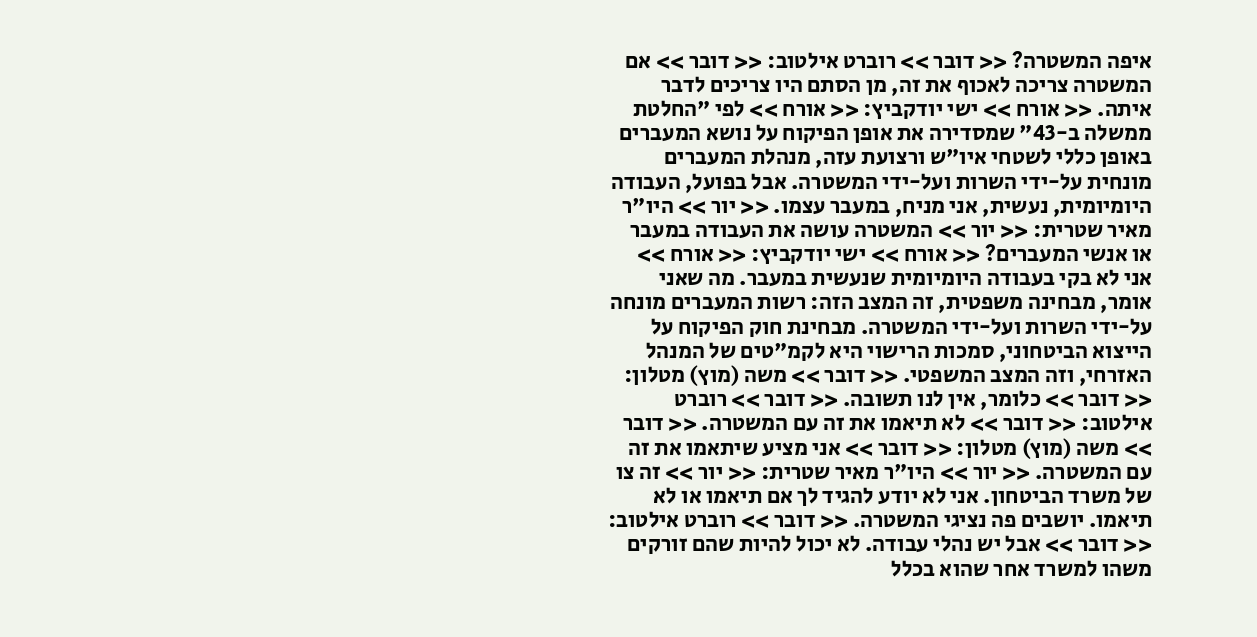איפה המשטרה? << דובר >> רוברט אילטוב: << דובר >> אם המשטרה צריכה לאכוף את זה, מן הסתם היו צריכים לדבר איתה. << אורח >> ישי יודקביץ: << אורח >> לפי "החלטת ממשלה ב-43" שמסדירה את אופן הפיקוח על נושא המעברים באופן כללי לשטחי איו"ש ורצועת עזה, מנהלת המעברים מונחית על-ידי השרות ועל-ידי המשטרה. אבל בפועל, העבודה היומיומית, נעשית, אני מניח, במעבר עצמו. << יור >> היו"ר מאיר שטרית: << יור >> המשטרה עושה את העבודה במעבר או אנשי המעברים? << אורח >> ישי יודקביץ: << אורח >> אני לא בקי בעבודה היומיומית שנעשית במעבר. מה שאני אומר, מבחינה משפטית, זה המצב הזה: רשות המעברים מונחה על-ידי השרות ועל-ידי המשטרה. מבחינת חוק הפיקוח על הייצוא הביטחוני, סמכות הרישוי היא לקמ"טים של המנהל האזרחי, וזה המצב המשפטי. << דובר >> משה (מוץ) מטלון: << דובר >> כלומר, אין לנו תשובה. << דובר >> רוברט אילטוב: << דובר >> לא תיאמו את זה עם המשטרה. << דובר >> משה (מוץ) מטלון: << דובר >> אני מציע שיתאמו את זה עם המשטרה. << יור >> היו"ר מאיר שטרית: << יור >> זה צו של משרד הביטחון. אני לא יודע להגיד לך אם תיאמו או לא תיאמו. יושבים פה נציגי המשטרה. << דובר >> רוברט אילטוב: << דובר >> אבל יש נהלי עבודה. לא יכול להיות שהם זורקים משהו למשרד אחר שהוא בכלל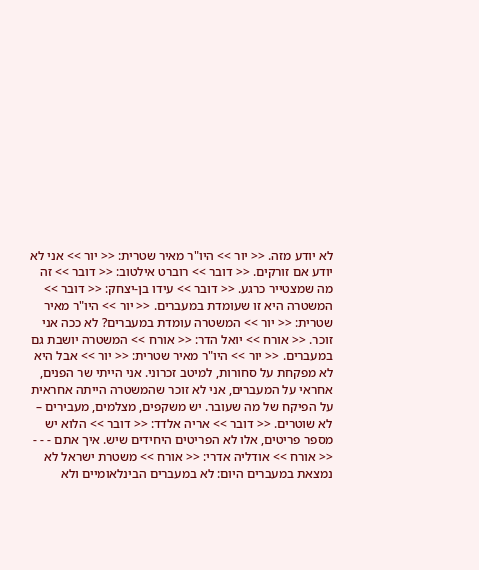לא יודע מזה. << יור >> היו"ר מאיר שטרית: << יור >> אני לא יודע אם זורקים. << דובר >> רוברט אילטוב: << דובר >> זה מה שמצטייר כרגע. << דובר >> עידו בן-יצחק: << דובר >> המשטרה היא זו שעומדת במעברים. << יור >> היו"ר מאיר שטרית: << יור >> המשטרה עומדת במעברים? לא ככה אני זוכר. << אורח >> יואל הדר: << אורח >> המשטרה יושבת גם במעברים. << יור >> היו"ר מאיר שטרית: << יור >> אבל היא לא מפקחת על סחורות, למיטב זכרוני. אני הייתי שר הפנים, אחראי על המעברים, אני לא זוכר שהמשטרה הייתה אחראית על הפיקח של מה שעובר. יש משקפים, מצלמים, מעבירים – לא שוטרים. << דובר >> אריה אלדד: << דובר >> הלוא יש מספר פריטים, אלו לא הפריטים היחידים שיש. איך אתם - - - << אורח >> אודליה אדרי: << אורח >> משטרת ישראל לא נמצאת במעברים היום: לא במעברים הבינלאומיים ולא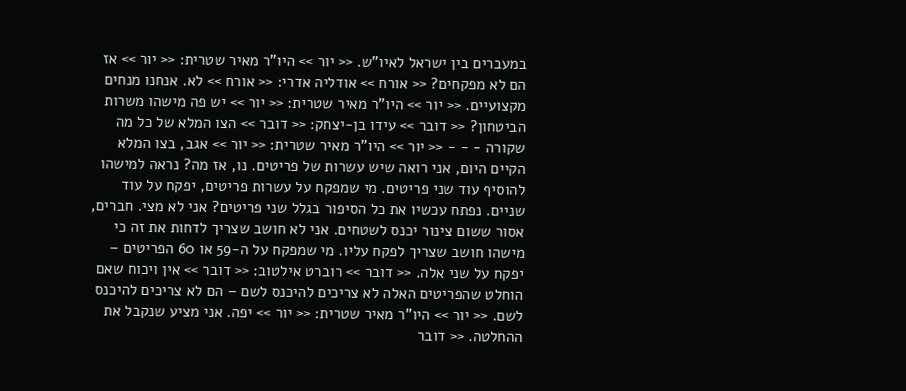במעברים בין ישראל לאיו"ש. << יור >> היו"ר מאיר שטרית: << יור >> אז הם לא מפקחים? << אורח >> אודליה אדרי: << אורח >> לא. אנחנו מנחים מקצועיים. << יור >> היו"ר מאיר שטרית: << יור >> יש פה מישהו משרות הביטחון? << דובר >> עידו בן-יצחק: << דובר >> הצו המלא של כל מה שקורה - - - << יור >> היו"ר מאיר שטרית: << יור >> אגב, בצו המלא הקיים היום, אני רואה שיש עשרות של פריטים. נו, אז מה? נראה למישהו להוסיף עוד שני פריטים. מי שמפקח על עשרות פריטים, יפקח על עוד שניים. נפתח עכשיו את כל הסיפור בגלל שני פריטים? אני לא מצי. חברים, אסור ששום צינור יכנס לשטחים. אני לא חושב שצריך לדחות את זה כי מישהו חושב שצריך לפקח עליו. מי שמפקח על ה-59 או 60 הפריטים – יפקח על שני אלה. << דובר >> רוברט אילטוב: << דובר >> אין ויכוח שאם הוחלט שהפריטים האלה לא צריכים להיכנס לשם – הם לא צריכים להיכנס לשם. << יור >> היו"ר מאיר שטרית: << יור >> יפה. אני מציע שנקבל את ההחלטה. << דובר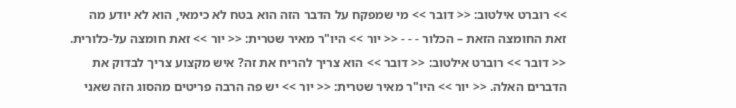>> רוברט אילטוב: << דובר >> מי שמפקח על הדבר הזה הוא בטח לא כימאי, הוא לא יודע מה זאת החומצה הזאת – הכלור - - - << יור >> היו"ר מאיר שטרית: << יור >> זאת חומצה על-כלורית. << דובר >> רוברט אילטוב: << דובר >> הוא צריך להריח את זה? איש מקצוע צריך לבדוק את הדברים האלה. << יור >> היו"ר מאיר שטרית: << יור >> יש פה הרבה פריטים מהסוג הזה שאני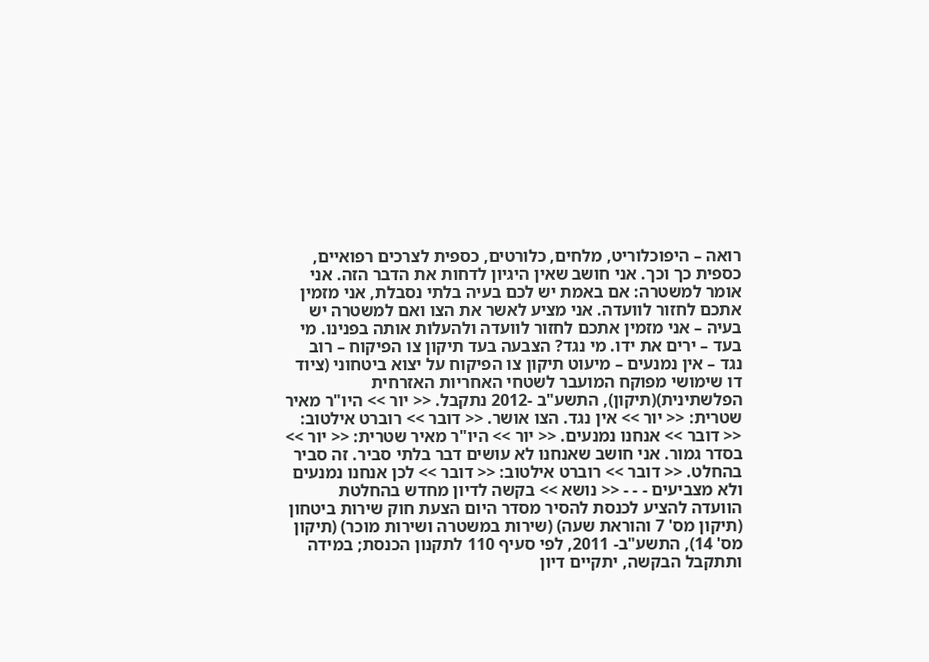רואה – היפוכלוריט, מלחים, כלורטים, כספית לצרכים רפואיים, כספית כך וכך. אני חושב שאין היגיון לדחות את הדבר הזה. אני אומר למשטרה: אם באמת יש לכם בעיה בלתי נסבלת, אני מזמין אתכם לחזור לוועדה. אני מציע לאשר את הצו ואם למשטרה יש בעיה – אני מזמין אתכם לחזור לוועדה ולהעלות אותה בפנינו. מי בעד – ירים את ידו. מי נגד? הצבעה בעד תיקון צו הפיקוח – רוב נגד – אין נמנעים – מיעוט תיקון צו הפיקוח על יצוא ביטחוני (ציוד דו שימושי מפוקח המועבר לשטחי האחריות האזרחית הפלשתינית)(תיקון), התשע"ב -2012 נתקבל. << יור >> היו"ר מאיר שטרית: << יור >> אין נגד. הצו אושר. << דובר >> רוברט אילטוב: << דובר >> אנחנו נמנעים. << יור >> היו"ר מאיר שטרית: << יור >> בסדר גמור. אני חושב שאנחנו לא עושים דבר בלתי סביר. זה סביר בהחלט. << דובר >> רוברט אילטוב: << דובר >> לכן אנחנו נמנעים ולא מצביעים - - - << נושא >> בקשה לדיון מחדש בהחלטת הוועדה להציע לכנסת להסיר מסדר היום הצעת חוק שירות ביטחון (תיקון מס' 7 והוראת שעה) (שירות במשטרה ושירות מוכר) (תיקון מס' 14), התשע"ב- 2011, לפי סעיף 110 לתקנון הכנסת; במידה ותתקבל הבקשה, יתקיים דיון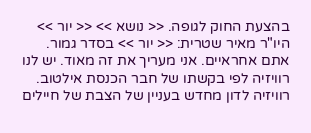בהצעת החוק לגופה. << נושא >> << יור >> היו"ר מאיר שטרית: << יור >> בסדר גמור. אתם אחראיים. אני מעריך את זה מאוד. יש לנו רוויזיה לפי בקשתו של חבר הכנסת אילטוב. רוויזיה לדון מחדש בעניין של הצבת של חיילים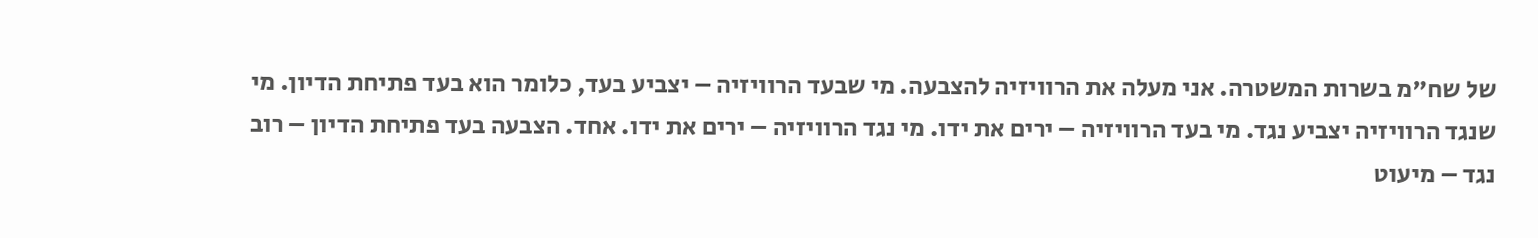של שח"מ בשרות המשטרה. אני מעלה את הרוויזיה להצבעה. מי שבעד הרוויזיה – יצביע בעד, כלומר הוא בעד פתיחת הדיון. מי שנגד הרוויזיה יצביע נגד. מי בעד הרוויזיה – ירים את ידו. מי נגד הרוויזיה – ירים את ידו. אחד. הצבעה בעד פתיחת הדיון – רוב נגד – מיעוט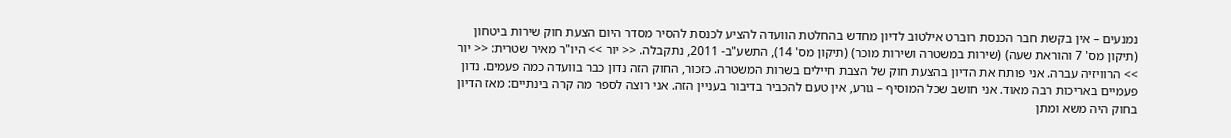נמנעים – אין בקשת חבר הכנסת רוברט אילטוב לדיון מחדש בהחלטת הוועדה להציע לכנסת להסיר מסדר היום הצעת חוק שירות ביטחון (תיקון מס' 7 והוראת שעה) (שירות במשטרה ושירות מוכר) (תיקון מס' 14), התשע"ב- 2011, נתקבלה. << יור >> היו"ר מאיר שטרית: << יור >> הרוויזיה עברה. אני פותח את הדיון בהצעת חוק של הצבת חיילים בשרות המשטרה. כזכור, החוק הזה נדון כבר בוועדה כמה פעמים. נדון פעמיים באריכות רבה מאוד. אני חושב שכל המוסיף – גורע, אין טעם להכביר בדיבור בעניין הזה. אני רוצה לספר מה קרה בינתיים: מאז הדיון בחוק היה משא ומתן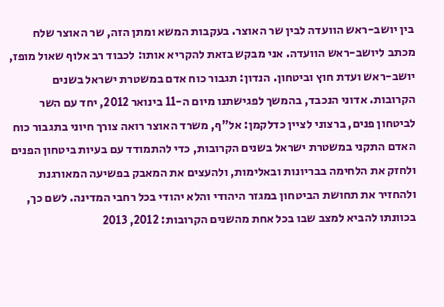בין יושב-ראש הוועדה לבין שר האוצר. בעקבות המשא ומתן הזה, שר האוצר שלח מכתב ליושב-ראש הוועדה. אני מבקש בזאת להקריא אותו: לכבוד רב אלוף שאול מופז, יושב-ראש ועדת חוץ וביטחון. הנדון: תגבור כוח אדם במשטרת ישראל בשנים הקרובות. אדוני הנכבד, בהמשך לפגישתנו מיום ה-11 בינואר 2012, יחד עם השר לביטחון פנים, ברצוני לציין כדלקמן: אל"ף, משרד האוצר רואה צורך חיוני בתגבור כוח האדם התקני במשטרת ישראל בשנים הקרובות, כדי להתמודד עם בעיות ביטחון הפנים ולחזק את הלחימה בבריונות ובאלימות, ולהעצים את המאבק בפשיעה המאורגנת ולהחזיר את תחושת הביטחון במגזר היהודי והלא יהודי בכל רחבי המדינה. לשם כך, בכוונתו להביא למצב שבו בכל אחת מהשנים הקרובות: 2012, 2013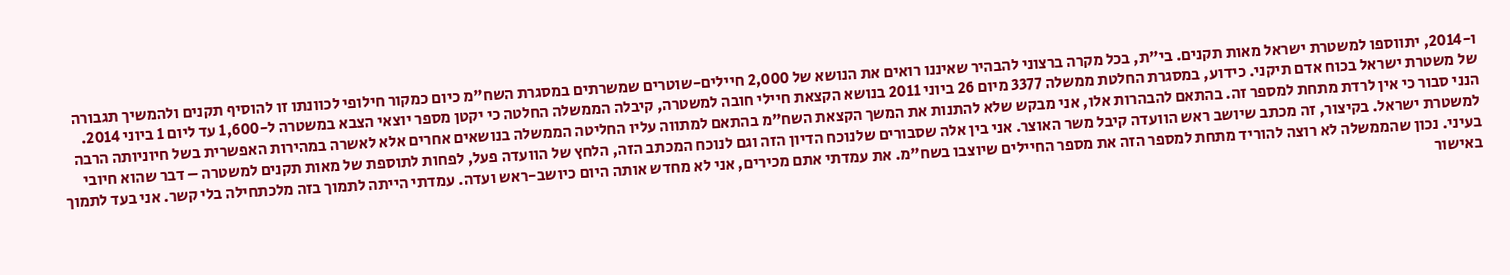ו-2014, יתווספו למשטרת ישראל מאות תקנים. בי"ת, בכל מקרה ברצוני להבהיר שאיננו רואים את הנושא של 2,000 חיילים-שוטרים שמשרתים במסגרת השח"מ כיום כמקור חילופי לכוונתו זו להוסיף תקנים ולהמשיך תגבורה של משטרת ישראל בכוח אדם תיקני. כידוע, במסגרת החלטת ממשלה 3377 מיום 26 ביוני 2011 בנושא הקצאת חיילי חובה למשטרה, קיבלה הממשלה החלטה כי יקטן מספר יוצאי הצבא במשטרה ל-1,600 עד ליום 1 ביוני 2014. הנני סבור כי אין לרדת מתחת למספר זה. בהתאם להבהרות אלו, אני מבקש שלא להתנות את המשך הקצאת השח"מ בהתאם למתווה עליו החליטה הממשלה בנושאים אחרים אלא לאשרה במהירות האפשרית בשל חיוניותה הרבה למשטרת ישראל. בקיצור, זה מכתב שיושב ראש הוועדה קיבל משר האוצר. אני בין אלה שסבורים שלנוכח הדיון הזה וגם לנוכח המכתב הזה, הלחץ של הוועדה פעל, לפחות לתוספת של מאות תקנים למשטרה – דבר שהוא חיובי בעיני. נכון שהממשלה לא רוצה להוריד מתחת למספר הזה את מספר החיילים שיוצבו בשח"מ. את עמדתי אתם מכירים, אני לא מחדש אותה היום כיושב-ראש ועדה. עמדתי הייתה לתמוך בזה מלכתחילה בלי קשר. אני בעד לתמוך באישור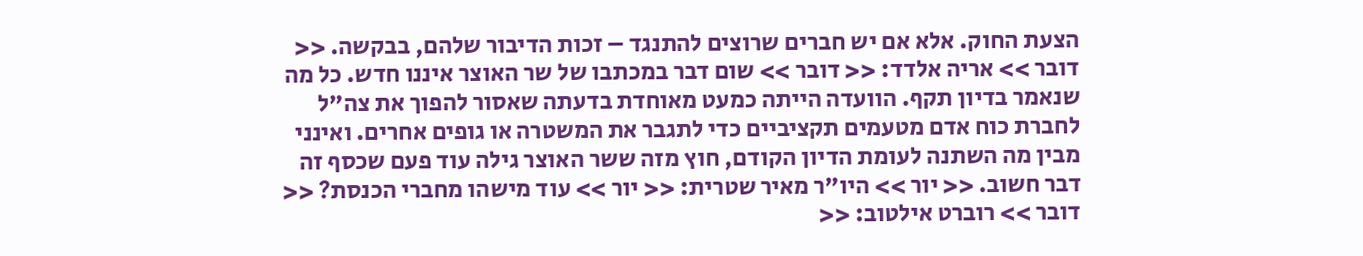הצעת החוק. אלא אם יש חברים שרוצים להתנגד – זכות הדיבור שלהם, בבקשה. << דובר >> אריה אלדד: << דובר >> שום דבר במכתבו של שר האוצר איננו חדש. כל מה שנאמר בדיון תקף. הוועדה הייתה כמעט מאוחדת בדעתה שאסור להפוך את צה"ל לחברת כוח אדם מטעמים תקציביים כדי לתגבר את המשטרה או גופים אחרים. ואינני מבין מה השתנה לעומת הדיון הקודם, חוץ מזה ששר האוצר גילה עוד פעם שכסף זה דבר חשוב. << יור >> היו"ר מאיר שטרית: << יור >> עוד מישהו מחברי הכנסת? << דובר >> רוברט אילטוב: <<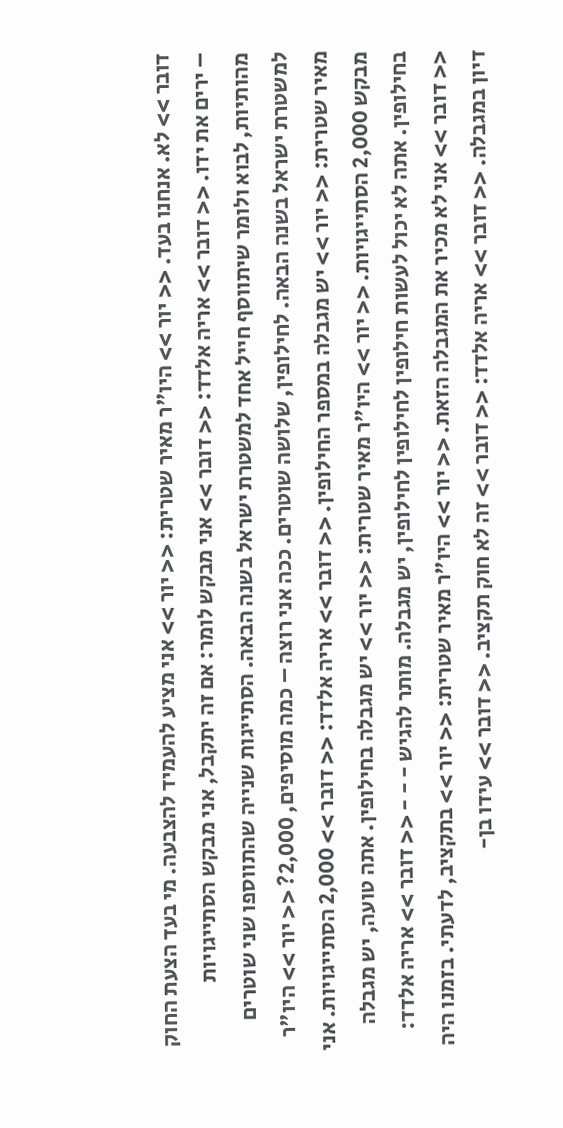דובר >> לא. אנחנו בעד. << יור >> היו"ר מאיר שטרית: << יור >> אני מציע להעמיד להצבעה. מי בעד הצעת החוק – ירים את ידו. << דובר >> אריה אלדד: << דובר >> אני מבקש לומר: אם זה יתקבל, אני מבקש הסתייגויות מהותיות, לבוא ולומר שיתווסף חייל אחד למשטרת ישראל בשנה הבאה. הסתייגות שנייה שהתווספו שני שוטרים למשטרת ישראל בשנה הבאה. לחילופין, שלושה שוטרים. ככה אני רוצה – כמה מוסיפים, 2,000? << יור >> היו"ר מאיר שטרית: << יור >> יש מגבלה במספר החילופין. << דובר >> אריה אלדד: << דובר >> 2,000 הסתייגויות. אני מבקש 2,000 הסתייגויות. << יור >> היו"ר מאיר שטרית: << יור >> יש מגבלה בחילופין. אתה טועה, יש מגבלה בחילופין. אתה לא יכול לעשות חילופין לחילופין לחילופין, יש מגבלה. מותר להגיש - - - << דובר >> אריה אלדד: << דובר >> אני לא מכיר את המגבלה הזאת. << יור >> היו"ר מאיר שטרית: << יור >> בתקציב, לדעתי. בזמנו היה דיון במגבלה. << דובר >> אריה אלדד: << דובר >> זה לא חוק תקציב. << דובר >> עידו בן-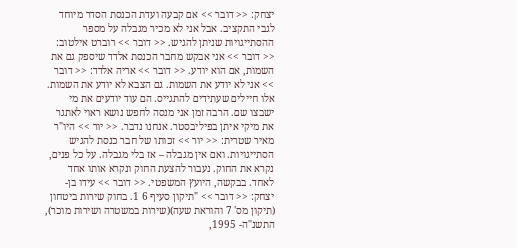יצחק: << דובר >> אם קבעה ועדת הכנסת הסדר מיוחד לגבי התקציב. אבל אני לא מכיר מגבלה על מספר ההסתייגויות שניתן להגיש. << דובר >> רוברט אילטוב: << דובר >> אני אבקש מחבר הכנסת אלדד שיספק גם את השמות, אם הוא יודע. << דובר >> אריה אלדד: << דובר >> אני לא יודע את השמות. גם הצבא לא יודע את השמות. אלו חיילים שעתידים להתגייס. הם עוד יודעים את מי ישבצו שם. הרבה זמן אני מנסה לחפש נושא ראוי לאתגר את מיקי איתן בפיליבסטר. אנחנו נדבר. << יור >> היו"ר מאיר שטרית: << יור >> זכותו של חבר כנסת להגיש הסתייגויות. ואם אין מגבלה – אז בלי מגבלה. על כל פנים, נקרא את החוק. נעבור להצעת החוק ונקרא אותו אחד לאחד. בבקשה, היועץ המשפטי. << דובר >> עידו בן-יצחק: << דובר >> "תיקון סעיף 6 1. בחוק שירות ביטחון (תיקון מס' 7 והוראת שעה)(שירות במשטרה ושירות מוכר), התשנ"ה- 1995,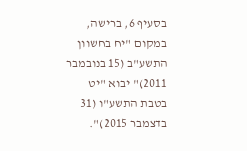בסעיף 6, ברישה, במקום "יח בחשוון התשע"ב (15 בנובמבר 2011)" יבוא "יט בטבת התשע"ו (31 בדצמבר 2015)".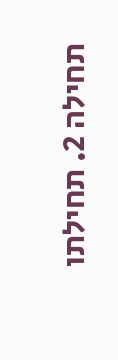תחילה 2. תחילתו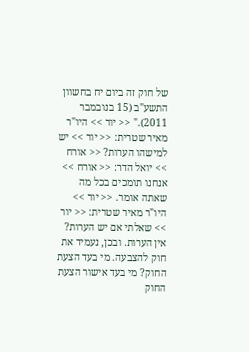של חוק זה ביום יח בחשוון התשע"ב (15 בנובמבר 2011)." << יור >> היו"ר מאיר שטרית: << יור >> יש למישהו הערות? << אורח >> יואל הדר: << אורח >> אנחנו תומכים בכל מה שאתה אומר. << יור >> היו"ר מאיר שטרית: << יור >> שאלתי אם יש הערות? אין הערות. ובכן, נעמיד את חוק להצבעה. מי בעד הצעת החוק? מי בעד אישור הצעת החוק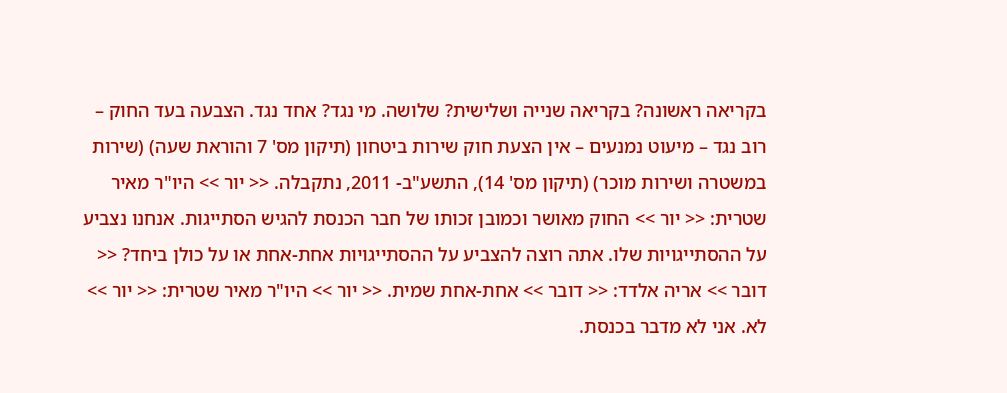בקריאה ראשונה? בקריאה שנייה ושלישית? שלושה. מי נגד? אחד נגד. הצבעה בעד החוק – רוב נגד – מיעוט נמנעים – אין הצעת חוק שירות ביטחון (תיקון מס' 7 והוראת שעה) (שירות במשטרה ושירות מוכר) (תיקון מס' 14), התשע"ב- 2011, נתקבלה. << יור >> היו"ר מאיר שטרית: << יור >> החוק מאושר וכמובן זכותו של חבר הכנסת להגיש הסתייגות. אנחנו נצביע על ההסתייגויות שלו. אתה רוצה להצביע על ההסתייגויות אחת-אחת או על כולן ביחד? << דובר >> אריה אלדד: << דובר >> אחת-אחת שמית. << יור >> היו"ר מאיר שטרית: << יור >> לא. אני לא מדבר בכנסת.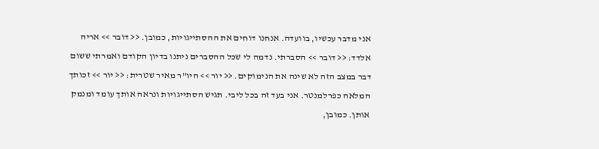אני מדבר עכשיו, בוועדה. אנחנו דוחים את ההסתייגויות, כמובן. << דובר >> אריה אלדד: << דובר >> הסברתי. נדמה לי שכל ההסברים ניתנו בדיון הקודם ואמרתי ששום דבר במצב הזה לא שינה את הנימוקים. << יור >> היו"ר מאיר שטרית: << יור >> זכותך המלאה כפרלמנטר. אני בעד זה בכל ליבי. תגיש הסתייגויות ונראה אותך עומד ומנמק אותן. כמובן,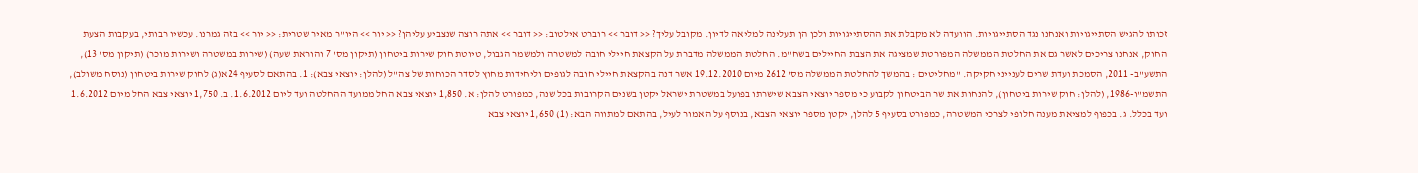זכותו להגיש הסתייגויות ואנחנו נגד הסתייגויות. הוועדה לא מקבלת את ההסתייגויות ולכן הן תעלינה למליאה לדיון. מקובל עליך? << דובר >> רוברט אילטוב: << דובר >> אתה רוצה שנצביע עליהן? << יור >> היו"ר מאיר שטרית: << יור >> בזה גמרנו. עכשיו רבותי, בעקבות הצעת החוק, אנחנו צריכים לאשר גם את החלטת הממשלה המפורטת שמציגה את הצבת החיילים בשח"מ. החלטת הממשלה מדברת על הקצאת חיילי חובה למשטרה ולמשמר הגבול, טיוטת חוק שירות ביטחון (תיקון מס' 7 והוראת שעה) (שירות במשטרה ושירות מוכר) (תיקון מס' 13), התשע"ב- 2011, הסמכת ועדת שרים לענייני חקיקה. "מחליטים : בהמשך להחלטת הממשלה מס' 2612 מיום 19.12.2010 אשר דנה בהקצאת חיילי חובה לגופים וליחידות מחוץ לסדר הכוחות של צה"ל (להלן: יוצאי צבא): 1. בהתאם לסעיף 24א(ג) לחוק שירות ביטחון (נוסח משולב), התשמ"ו-1986, (להלן: חוק שירות ביטחון), להנחות את שר הביטחון לקבוע כי מספר יוצאי הצבא שישרתו בפועל במשטרת ישראל יקטן בשנים הקרובות בכל שנה, כמפורט להלן: א. 1,850 יוצאי צבא החל ממועד ההחלטה ועד ליום 1.6.2012. ב. 1,750 יוצאי צבא החל מיום 1.6.2012 ועד בכלל. ג. בכפוף למציאת מענה חלופי לצרכי המשטרה, כמפורט בסעיף 5 להלן, יקטן מספר יוצאי הצבא, בנוסף על האמור לעיל, בהתאם למתווה הבא: (1) 1,650 יוצאי צבא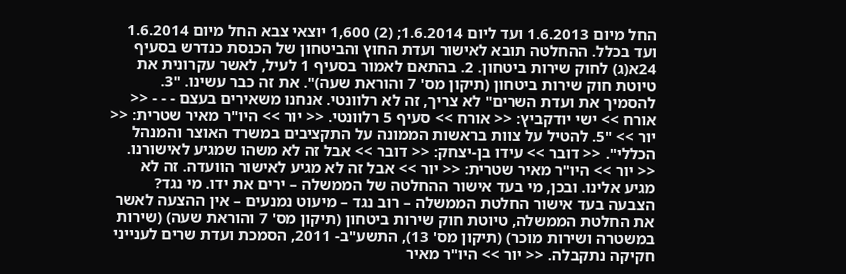החל מיום 1.6.2013 ועד ליום 1.6.2014; (2) 1,600 יוצאי צבא החל מיום 1.6.2014 ועד בכלל. ההחלטה תובא לאישור ועדת החוץ והביטחון של הכנסת כנדרש בסעיף 24א(ג) לחוק שירות ביטחון. 2. בהתאם לאמור בסעיף 1 לעיל, לאשר עקרונית את טיוטת חוק שירות ביטחון (תיקון מס' 7 והוראת שעה)". את זה כבר עשינו. "3. להסמיך את ועדת השרים" לא צריך, זה לא רלוונטי. אנחנו משאירים בעצם - - - << אורח >> ישי יודקביץ: << אורח >> סעיף 5 רלוונטי. << יור >> היו"ר מאיר שטרית: << יור >> "5. להטיל על צוות בראשות הממונה על התקציבים במשרד האוצר והמנהל הכללי". << דובר >> עידו בן-יצחק: << דובר >> אבל זה לא משהו שמגיע לאישורנו. << יור >> היו"ר מאיר שטרית: << יור >> אבל זה לא מגיע לאישור הוועדה. זה לא מגיע אלינו. ובכן, מי בעד אישור ההחלטה של הממשלה – ירים את ידו. מי נגד? הצבעה בעד אישור החלטת הממשלה – רוב נגד – מיעוט נמנעים – אין ההצעה לאשר את החלטת הממשלה, טיוטת חוק שירות ביטחון (תיקון מס' 7 והוראת שעה) (שירות במשטרה ושירות מוכר) (תיקון מס' 13), התשע"ב- 2011, הסמכת ועדת שרים לענייני חקיקה נתקבלה. << יור >> היו"ר מאיר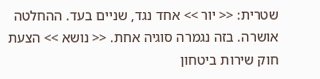שטרית: << יור >> אחד נגד, שניים בעד. ההחלטה אושרה. בזה נגמרה סוגיה אחת. << נושא >> הצעת חוק שירות ביטחון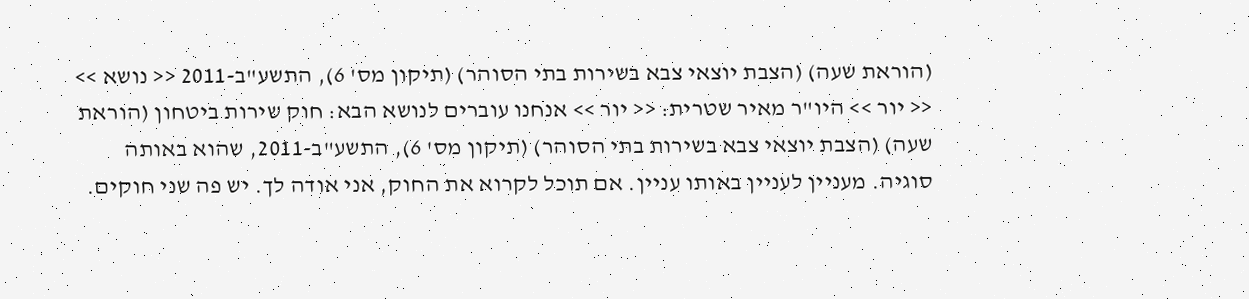(הוראת שעה) (הצבת יוצאי צבא בשירות בתי הסוהר) (תיקון מס' 6), התשע"ב-2011 << נושא >> << יור >> היו"ר מאיר שטרית: << יור >> אנחנו עוברים לנושא הבא: חוק שירות ביטחון (הוראת שעה) (הצבת יוצאי צבא בשירות בתי הסוהר) (תיקון מס' 6), התשע"ב-2011, שהוא באותה סוגיה. מעניין לעניין באותו עניין. אם תוכל לקרוא את החוק, אני אודה לך. יש פה שני חוקים.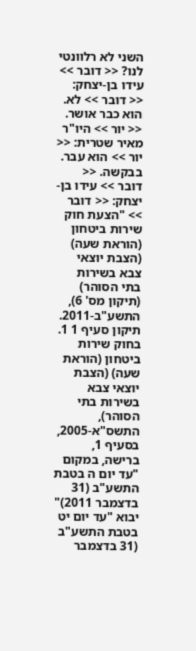השני לא רלוונטי לנו? << דובר >> עידו בן-יצחק: << דובר >> לא. הוא כבר אושר. << יור >> היו"ר מאיר שטרית: << יור >> הוא עבר. בבקשה. << דובר >> עידו בן-יצחק: << דובר >> "הצעת חוק שירות ביטחון (הוראת שעה) (הצבת יוצאי צבא בשירות בתי הסוהר) (תיקון מס' 6), התשע"ב-2011. תיקון סעיף 1 1. בחוק שירות ביטחון (הוראת שעה) (הצבת יוצאי צבא בשירות בתי הסוהר), התשס"א-2005, בסעיף 1, ברישה, במקום "עד יום ה בטבת התשע"ב (31 בדצמבר 2011)" יבוא "עד יום יט בטבת התשע"ב (31 בדצמבר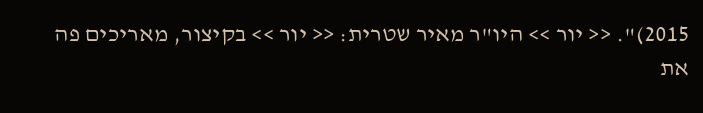2015)". << יור >> היו"ר מאיר שטרית: << יור >> בקיצור, מאריכים פה את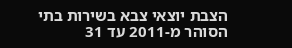הצבת יוצאי צבא בשירות בתי הסוהר מ-2011 עד 31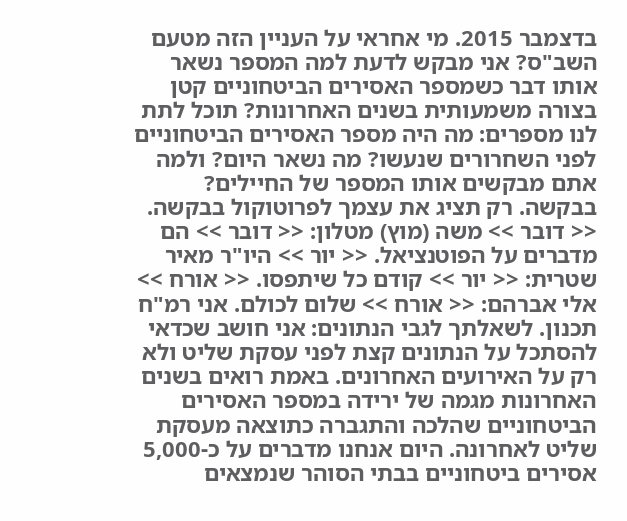בדצמבר 2015. מי אחראי על העניין הזה מטעם השב"ס? אני מבקש לדעת למה המספר נשאר אותו דבר כשמספר האסירים הביטחוניים קטן בצורה משמעותית בשנים האחרונות? תוכל לתת לנו מספרים: מה היה מספר האסירים הביטחוניים לפני השחרורים שנעשו? מה נשאר היום? ולמה אתם מבקשים אותו המספר של החיילים? בבקשה. רק תציג את עצמך לפרוטוקול בבקשה. << דובר >> משה (מוץ) מטלון: << דובר >> הם מדברים על הפוטנציאל. << יור >> היו"ר מאיר שטרית: << יור >> קודם כל שיתפסו. << אורח >> אלי אברהם: << אורח >> שלום לכולם. אני רמ"ח תכנון. לשאלתך לגבי הנתונים: אני חושב שכדאי להסתכל על הנתונים קצת לפני עסקת שליט ולא רק על האירועים האחרונים. באמת רואים בשנים האחרונות מגמה של ירידה במספר האסירים הביטחוניים שהלכה והתגברה כתוצאה מעסקת שליט לאחרונה. היום אנחנו מדברים על כ-5,000 אסירים ביטחוניים בבתי הסוהר שנמצאים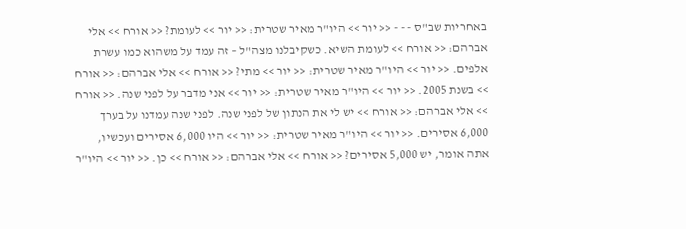באחריות שב"ס - - - << יור >> היו"ר מאיר שטרית: << יור >> לעומת? << אורח >> אלי אברהם: << אורח >> לעומת השיא. כשקיבלנו מצה"ל – זה עמד על משהוא כמו עשרת אלפים. << יור >> היו"ר מאיר שטרית: << יור >> מתי? << אורח >> אלי אברהם: << אורח >> בשנת 2005. << יור >> היו"ר מאיר שטרית: << יור >> אני מדבר על לפני שנה. << אורח >> אלי אברהם: << אורח >> יש לי את הנתון של לפני שנה. לפני שנה עמדנו על בערך 6,000 אסירים. << יור >> היו"ר מאיר שטרית: << יור >> היו 6,000 אסירים ועכשיו, אתה אומר, יש 5,000 אסירים? << אורח >> אלי אברהם: << אורח >> כן. << יור >> היו"ר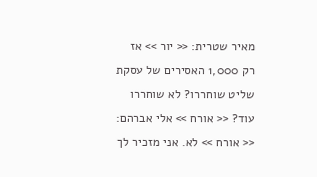מאיר שטרית: << יור >> אז רק 1,000 האסירים של עסקת שליט שוחררו? לא שוחררו עוד? << אורח >> אלי אברהם: << אורח >> לא. אני מזכיר לך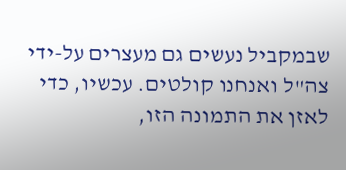שבמקביל נעשים גם מעצרים על-ידי צה"ל ואנחנו קולטים. עכשיו, כדי לאזן את התמונה הזו,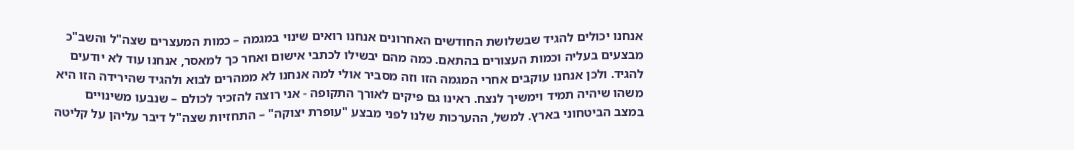אנחנו יכולים להגיד שבשלושת החודשים האחרונים אנחנו רואים שינוי במגמה – כמות המעצרים שצה"ל והשב"כ מבצעים בעליה וכמות העצורים בהתאם. כמה מהם יבשילו לכתבי אישום ואחר כך למאסר, אנחנו עוד לא יודעים להגיד. ולכן אנחנו עוקבים אחרי המגמה הזו וזה מסביר אולי למה אנחנו לא ממהרים לבוא ולהגיד שהירידה הזו היא משהו שיהיה תמיד וימשיך לנצח. ראינו גם פיקים לאורך התקופה - אני רוצה להזכיר לכולם – שנבעו משינויים במצב הביטחוני בארץ. למשל, ההערכות שלנו לפני מבצע "עופרת יצוקה" – התחזיות שצה"ל דיבר עליהן על קליטה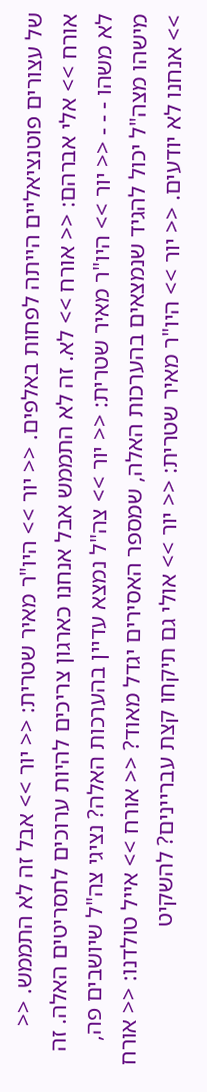של עצורים פוטנציאליים הייתה לפחות באלפים. << יור >> היו"ר מאיר שטרית: << יור >> אבל זה לא התממש. << אורח >> אלי אברהם: << אורח >> לא. זה לא התממש אבל אנחנו כארגון צריכים להיות ערוכים לתסריטים האלה. זה לא משהו - - - << יור >> היו"ר מאיר שטרית: << יור >> צה"ל נמצא עדיין בהערכות האלה? נציגי צה"ל שיושבים פה, מישהו מצה"ל יכול להגיד שנמצאים בהערכות האלה, שמספר האסירים יגדל מאוד? << אורח >> אייל טולדנו: << אורח >> אנחנו לא יודעים. << יור >> היו"ר מאיר שטרית: << יור >> אולי גם תיקחו קצת עבריינים? להשקיט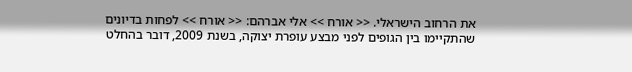את הרחוב הישראלי. << אורח >> אלי אברהם: << אורח >> לפחות בדיונים שהתקיימו בין הגופים לפני מבצע עופרת יצוקה, בשנת 2009, דובר בהחלט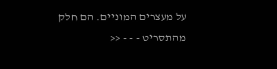על מעצרים המוניים. הם חלק מהתסריט - - - <<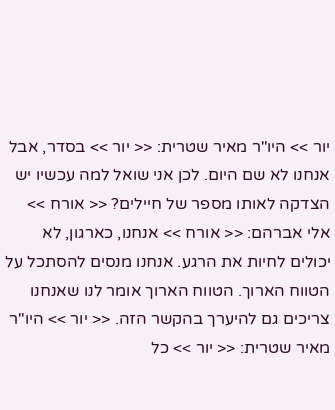יור >> היו"ר מאיר שטרית: << יור >> בסדר, אבל אנחנו לא שם היום. לכן אני שואל למה עכשיו יש הצדקה לאותו מספר של חיילים? << אורח >> אלי אברהם: << אורח >> אנחנו, כארגון, לא יכולים לחיות את הרגע. אנחנו מנסים להסתכל על הטווח הארוך. הטווח הארוך אומר לנו שאנחנו צריכים גם להיערך בהקשר הזה. << יור >> היו"ר מאיר שטרית: << יור >> כל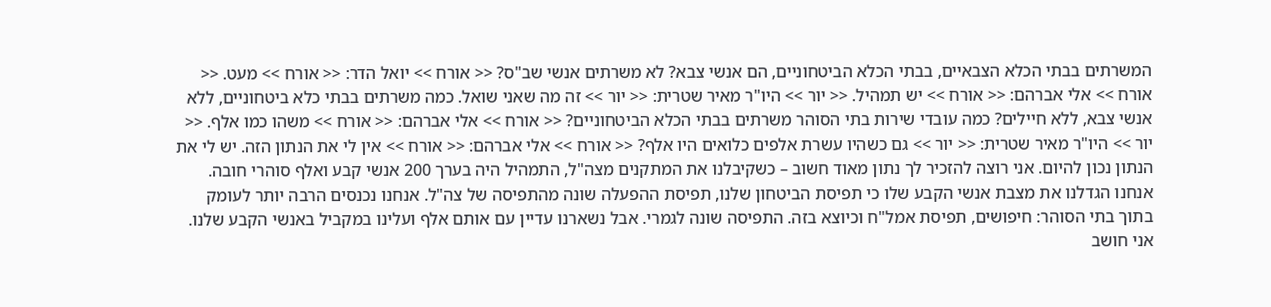המשרתים בבתי הכלא הצבאיים, בבתי הכלא הביטחוניים, הם אנשי צבא? לא משרתים אנשי שב"ס? << אורח >> יואל הדר: << אורח >> מעט. << אורח >> אלי אברהם: << אורח >> יש תמהיל. << יור >> היו"ר מאיר שטרית: << יור >> זה מה שאני שואל. כמה משרתים בבתי כלא ביטחוניים, ללא אנשי צבא, ללא חיילים? כמה עובדי שירות בתי הסוהר משרתים בבתי הכלא הביטחוניים? << אורח >> אלי אברהם: << אורח >> משהו כמו אלף. << יור >> היו"ר מאיר שטרית: << יור >> גם כשהיו עשרת אלפים כלואים היו אלף? << אורח >> אלי אברהם: << אורח >> אין לי את הנתון הזה. יש לי את הנתון נכון להיום. אני רוצה להזכיר לך נתון מאוד חשוב – כשקיבלנו את המתקנים מצה"ל, התמהיל היה בערך 200 אנשי קבע ואלף סוהרי חובה. אנחנו הגדלנו את מצבת אנשי הקבע שלו כי תפיסת הביטחון שלנו, תפיסת ההפעלה שונה מהתפיסה של צה"ל. אנחנו נכנסים הרבה יותר לעומק בתוך בתי הסוהר: חיפושים, תפיסת אמל"ח וכיוצא בזה. התפיסה שונה לגמרי. אבל נשארנו עדיין עם אותם אלף ועלינו במקביל באנשי הקבע שלנו. אני חושב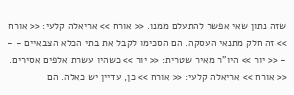שזה נתון שאי אפשר להתעלם ממנו. << אורח >> אריאלה קלעי: << אורח >> זה חלק מתנאי העסקה. הם הסכימו לקבל את בתי הכלא הצבאיים - - - << יור >> היו"ר מאיר שטרית: << יור >> כשהיו עשרת אלפים אסירים. << אורח >> אריאלה קלעי: << אורח >> כן, עדיין יש כאלה. הם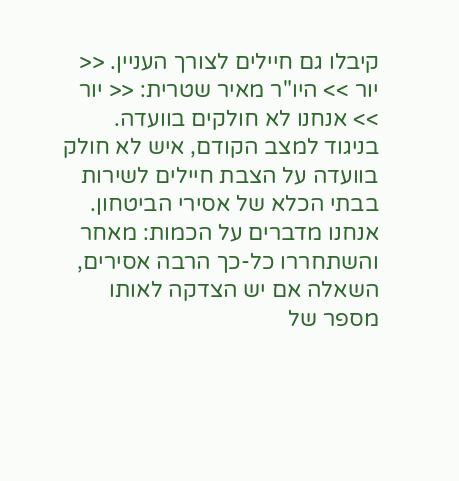קיבלו גם חיילים לצורך העניין. << יור >> היו"ר מאיר שטרית: << יור >> אנחנו לא חולקים בוועדה. בניגוד למצב הקודם, איש לא חולק בוועדה על הצבת חיילים לשירות בבתי הכלא של אסירי הביטחון. אנחנו מדברים על הכמות: מאחר והשתחררו כל-כך הרבה אסירים, השאלה אם יש הצדקה לאותו מספר של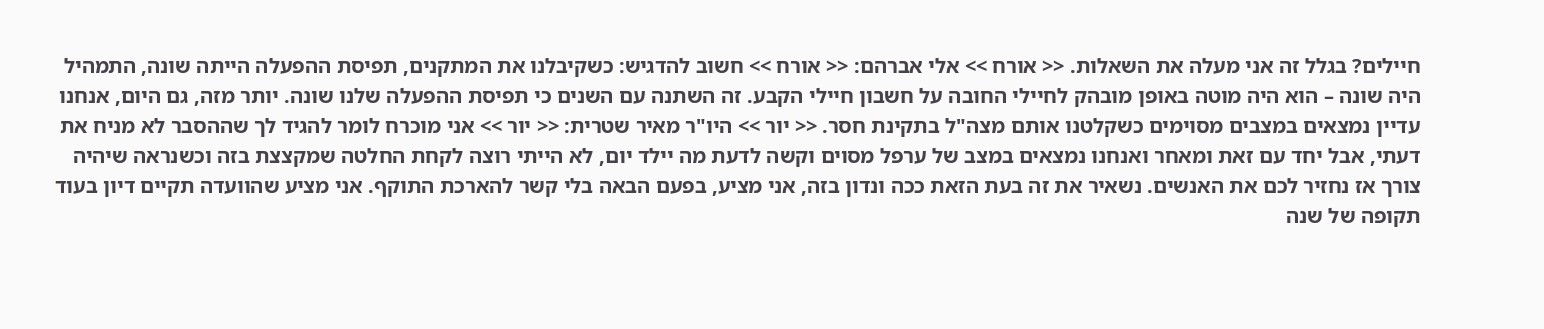חיילים? בגלל זה אני מעלה את השאלות. << אורח >> אלי אברהם: << אורח >> חשוב להדגיש: כשקיבלנו את המתקנים, תפיסת ההפעלה הייתה שונה, התמהיל היה שונה – הוא היה מוטה באופן מובהק לחיילי החובה על חשבון חיילי הקבע. זה השתנה עם השנים כי תפיסת ההפעלה שלנו שונה. יותר מזה, גם היום, אנחנו עדיין נמצאים במצבים מסוימים כשקלטנו אותם מצה"ל בתקינת חסר. << יור >> היו"ר מאיר שטרית: << יור >> אני מוכרח לומר להגיד לך שההסבר לא מניח את דעתי, אבל יחד עם זאת ומאחר ואנחנו נמצאים במצב של ערפל מסוים וקשה לדעת מה יילד יום, לא הייתי רוצה לקחת החלטה שמקצצת בזה וכשנראה שיהיה צורך אז נחזיר לכם את האנשים. נשאיר את זה בעת הזאת ככה ונדון בזה, אני מציע, בפעם הבאה בלי קשר להארכת התוקף. אני מציע שהוועדה תקיים דיון בעוד תקופה של שנה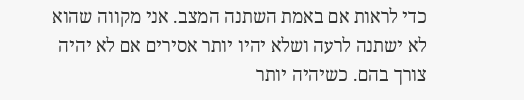כדי לראות אם באמת השתנה המצב. אני מקווה שהוא לא ישתנה לרעה ושלא יהיו יותר אסירים אם לא יהיה צורך בהם. כשיהיה יותר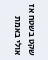שקט בשטח אז אולי באמת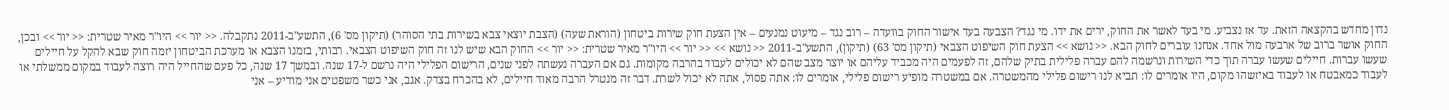נדון מחדש בהקצאה הזאת. עד אז נצביע. מי בעד לאשר את החוק, ירים את ידו. מי נגד? הצבעה בעד אישור החוק בוועדה – רוב נגד – מיעוט נמנעים – אין הצעת חוק שירות ביטחון (הוראת שעה) (הצבת יוצאי צבא בשירות בתי הסוהר) (תיקון מס' 6), התשע"ב-2011 נתקבלה. << יור >> היו"ר מאיר שטרית: << יור >> ובכן, החוק אושר ברוב של ארבעה מול אחד. אנחנו עוברים לחוק הבא. << נושא >> הצעת חוק השיפוט הצבאי (תיקון מס' 63) (תיקון), התשע"ב-2011 << נושא >> << יור >> היו"ר מאיר שטרית: << יור >> החוק הבא שיש לנו זה חוק השיפוט הצבאי. רבותי, בזמנו הצבא או מערכת הביטחון יזמה חוק שבא להקל על חיילים שעשו עברות. חיילים שעשו עברה תוך כדי השירות ונרשמה להם עברה פלילית בתיק שלהם, זה לפעמים היה מכביד עליהם או יוצר מצב שהם לא יכולים לעבוד בהרבה מקומות. גם אם העברה נעשתה לפני שנים, הרישום הפלילי היה נרשם ל-17 שנה. ובמשך 17 שנה, כל פעם שהחייל היה רוצה לעבוד במקום ממשלתי או לעבוד כמאבטח או לעבוד באיזשהו מקום, היו אומרים לו: תביא לנו רישום פלילי מהמשטרה. אם במשטרה מופיע רישום פלילי, אומרים לו: אתה פסול, אתה לא יכול לשרת. דבר זה מנטרל הרבה מאוד חיילים, לא בהכרח בצדק. אגב, אני כשר משפטים אני מודיע – אני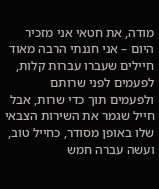מודה, את חטאי אני מזכיר היום – אני חננתי הרבה מאוד חיילים שעברו עברות קלות, לפעמים לפני שרותם ולפעמים תוך כדי שרות, אבל חייל שגמר את השירות הצבאי שלו באופן מסודר, כחייל טוב, ועשה עברה חמש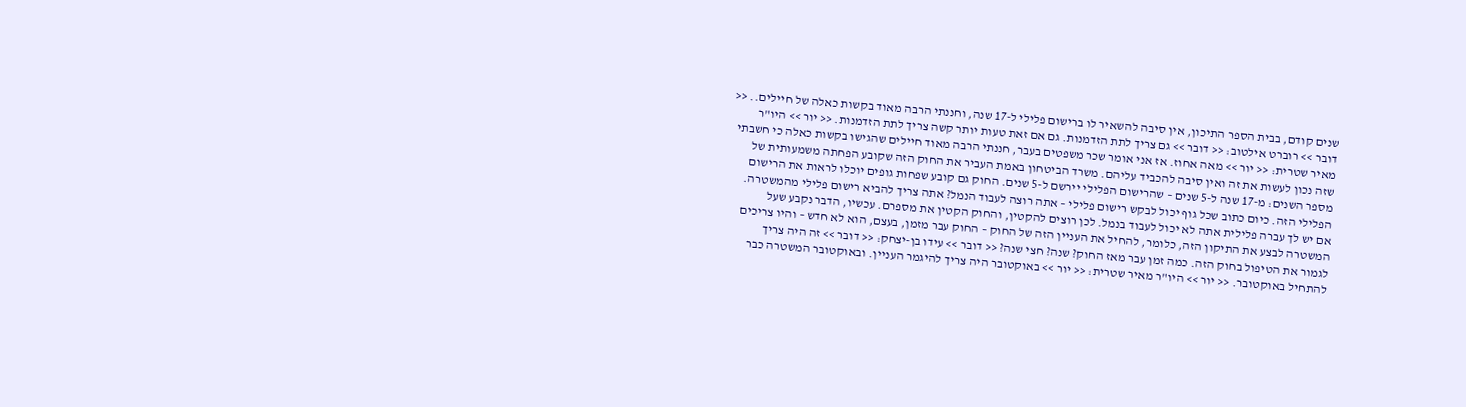שנים קודם, בבית הספר התיכון, אין סיבה להשאיר לו ברישום פלילי ל-17 שנה, וחננתי הרבה מאוד בקשות כאלה של חיילים.. << דובר >> רוברט אילטוב: << דובר >> גם צריך לתת הזדמנות. גם אם זאת טעות יותר קשה צריך לתת הזדמנות. << יור >> היו"ר מאיר שטרית: << יור >> מאה אחוז. אז אני אומר שכר משפטים בעבר, חננתי הרבה מאוד חיילים שהגישו בקשות כאלה כי חשבתי שזה נכון לעשות את זה ואין סיבה להכביד עליהם. משרד הביטחון באמת העביר את החוק הזה שקובע הפחתה משמעותית של מספר השנים: מ-17 שנה ל-5 שנים – שהרישום הפלילי יירשם ל-5 שנים. החוק גם קובע שפחות גופים יוכלו לראות את הרישום הפלילי הזה. כיום כתוב שכל גוף יכול לבקש רישום פלילי – אתה רוצה לעבוד הנמל? אתה צריך להביא רישום פלילי מהמשטרה. אם יש לך עברה פלילית אתה לא יכול לעבוד בנמל. לכן רוצים להקטין, והחוק הקטין את מספרם. עכשיו, הדבר נקבע שעל המשטרה לבצע את התיקון הזה, כלומר, להחיל את העניין הזה של החוק – החוק עבר מזמן, בעצם, הוא לא חדש – והיו צריכים לגמור את הטיפול בחוק הזה. כמה זמן עבר מאז החוק? שנה? חצי שנה? << דובר >> עידו בן-יצחק: << דובר >> זה היה צריך להתחיל באוקטובר. << יור >> היו"ר מאיר שטרית: << יור >> באוקטובר היה צריך להיגמר העניין. ובאוקטובר המשטרה כבר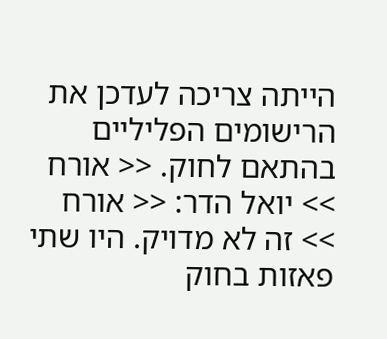הייתה צריכה לעדכן את הרישומים הפליליים בהתאם לחוק. << אורח >> יואל הדר: << אורח >> זה לא מדויק. היו שתי פאזות בחוק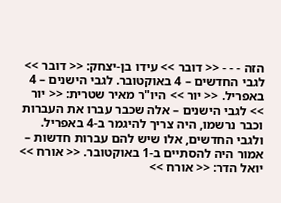הזה - - - << דובר >> עידו בן-יצחק: << דובר >> לגבי החדשים – 4 באוקטובר. לגבי הישנים – 4 באפריל. << יור >> היו"ר מאיר שטרית: << יור >> לגבי הישנים – אלה שכבר עברו את העברות וכבר נרשמו, היה צריך להיגמר ב-4 באפריל. ולגבי החדשים, אלו שיש להם עברות חדשות – אמור היה להסתיים ב-1 באוקטובר. << אורח >> יואל הדר: << אורח >>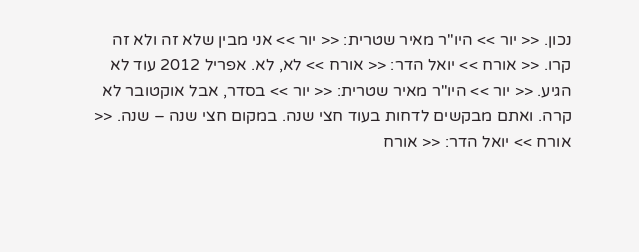נכון. << יור >> היו"ר מאיר שטרית: << יור >> אני מבין שלא זה ולא זה קרו. << אורח >> יואל הדר: << אורח >> לא, לא. אפריל 2012 עוד לא הגיע. << יור >> היו"ר מאיר שטרית: << יור >> בסדר, אבל אוקטובר לא קרה. ואתם מבקשים לדחות בעוד חצי שנה. במקום חצי שנה – שנה. << אורח >> יואל הדר: << אורח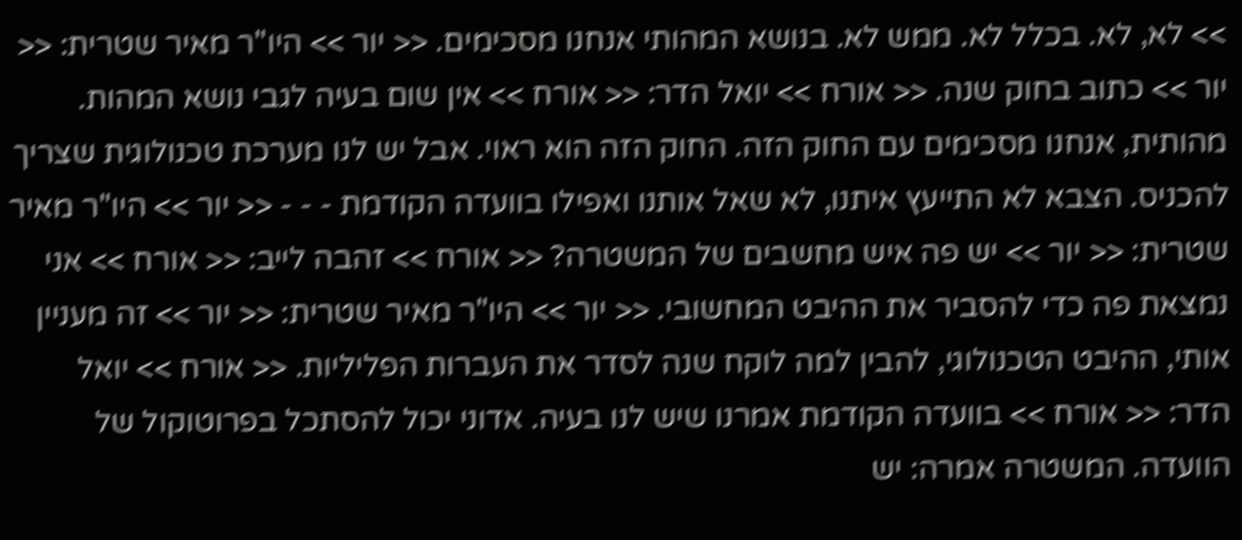>> לא, לא. בכלל לא. ממש לא. בנושא המהותי אנחנו מסכימים. << יור >> היו"ר מאיר שטרית: << יור >> כתוב בחוק שנה. << אורח >> יואל הדר: << אורח >> אין שום בעיה לגבי נושא המהות. מהותית, אנחנו מסכימים עם החוק הזה. החוק הזה הוא ראוי. אבל יש לנו מערכת טכנולוגית שצריך להכניס. הצבא לא התייעץ איתנו, לא שאל אותנו ואפילו בוועדה הקודמת - - - << יור >> היו"ר מאיר שטרית: << יור >> יש פה איש מחשבים של המשטרה? << אורח >> זהבה לייב: << אורח >> אני נמצאת פה כדי להסביר את ההיבט המחשובי. << יור >> היו"ר מאיר שטרית: << יור >> זה מעניין אותי, ההיבט הטכנולוגי, להבין למה לוקח שנה לסדר את העברות הפליליות. << אורח >> יואל הדר: << אורח >> בוועדה הקודמת אמרנו שיש לנו בעיה. אדוני יכול להסתכל בפרוטוקול של הוועדה. המשטרה אמרה: יש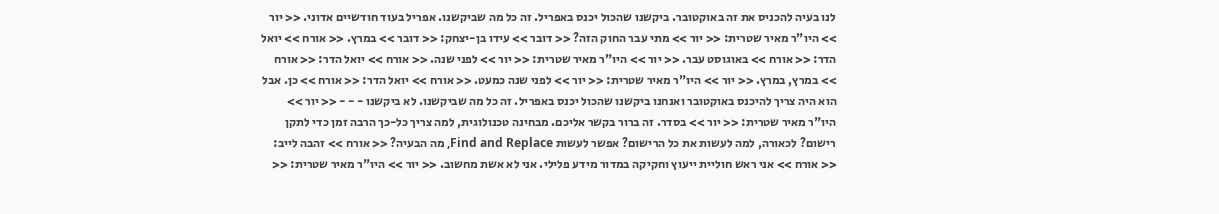לנו בעיה להכניס את זה באוקטובר. ביקשנו שהכול יכנס באפריל. זה כל מה שביקשנו. אפריל בעוד חודשיים אדוני. << יור >> היו"ר מאיר שטרית: << יור >> מתי עבר החוק הזה? << דובר >> עידו בן-יצחק: << דובר >> במרץ. << אורח >> יואל הדר: << אורח >> באוגוסט עבר. << יור >> היו"ר מאיר שטרית: << יור >> לפני שנה. << אורח >> יואל הדר: << אורח >> במרץ, במרץ. << יור >> היו"ר מאיר שטרית: << יור >> לפני שנה כמעט. << אורח >> יואל הדר: << אורח >> כן. אבל הוא היה צריך להיכנס באוקטובר ואנחנו ביקשנו שהכול יכנס באפריל. זה כל מה שביקשנו. לא ביקשנו - - - << יור >> היו"ר מאיר שטרית: << יור >> בסדר. זה ברור בקשר אליכם. מבחינה טכנולוגית, למה צריך כל-כך הרבה זמן כדי לתקן רישום? לכאורה, למה לעשות את כל הרישום? אפשר לעשות Find and Replace, מה הבעיה? << אורח >> זהבה לייב: << אורח >> אני ראש חוליית ייעוץ וחקיקה במדור מידע פלילי. אני לא אשת מחשוב. << יור >> היו"ר מאיר שטרית: <<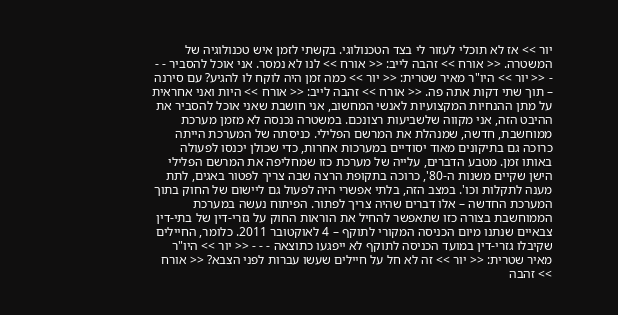יור >> אז לא תוכלי לעזור לי בצד הטכנולוגי. בקשתי לזמן איש טכנולוגיה של המשטרה. << אורח >> זהבה לייב: << אורח >> לנו לא נמסר. אני אוכל להסביר - - - << יור >> היו"ר מאיר שטרית: << יור >> כמה זמן היה לוקח לו להגיע? עם סירנה – תוך שתי דקות אתה פה. << אורח >> זהבה לייב: << אורח >> היות ואני אחראית על מתן ההנחיות המקצועיות לאנשי המחשוב, אני חושבת שאני אוכל להסביר את ההיבט הזה, אני מקווה שלשביעות רצונכם. במשטרה נכנסה לא מזמן מערכת ממוחשבת, חדשה, שמנהלת את המרשם הפלילי. כניסתה של המערכת הייתה כרוכה גם בתיקונים מאוד יסודיים במערכות אחרות, כדי שכולן יכנסו לפעולה באותו זמן. מטבע הדברים, עלייה של מערכת כזו שמחליפה את המרשם הפלילי הישן שקיים משנות ה-80', כרוכה בתקופת הרצה שבה צריך לפטור באגים, לתת מענה לתקלות וכו'. במצב הזה, בלתי אפשרי היה לפעול גם ליישום של החוק בתוך המערכת החדשה – אלו דברים שהיה צריך לפתור. הפיתוח נעשה במערכת הממוחשבת בצורה כזו שתאפשר להחיל את הוראות החוק על גזרי-דין של בתי-דין צבאיים שנתנו מיום הכניסה המקורי לתוקף – 4 לאוקטובר 2011. כלומר, החיילים שקיבלו גזרי-דין במועד הכניסה לתוקף לא ייפגעו כתוצאה - - - << יור >> היו"ר מאיר שטרית: << יור >> זה לא חל על חיילים שעשו עברות לפני הצבא? << אורח >> זהבה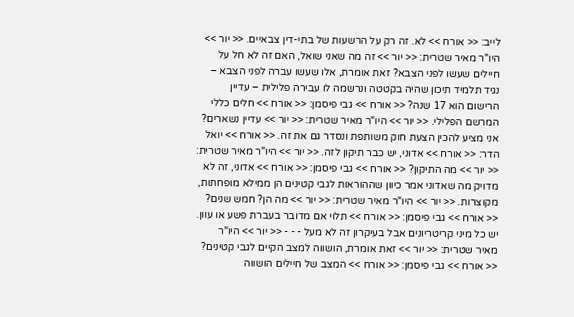לייב: << אורח >> לא. זה רק על הרשעות של בתי-דין צבאיים. << יור >> היו"ר מאיר שטרית: << יור >> זה מה שאני שואל, האם זה לא חל על חיילים שעשו לפני הצבא? זאת אומרת, אלו שעשו עברה לפני הצבא – נגיד תלמיד תיכון שהיה בקטטה ונרשמה לו עבירה פלילית – עדיין הרישום הוא 17 שנה? << אורח >> גבי פיסמן: << אורח >> חלים כללי המרשם הפלילי. << יור >> היו"ר מאיר שטרית: << יור >> עדיין נשארים? אני מציע להכין הצעת חוק משותפת ונסדר גם את זה. << אורח >> יואל הדר: << אורח >> אדוני, יש כבר תיקון לזה. << יור >> היו"ר מאיר שטרית: << יור >> מה התיקון? << אורח >> גבי פיסמן: << אורח >> אדוני, זה לא מדויק מה שאדוני אמר כיוון שההוראות לגבי קטינים הן ממילא מופחתות, מקוצרות. << יור >> היו"ר מאיר שטרית: << יור >> מה הן? חמש שנים? << אורח >> גבי פיסמן: << אורח >> תלוי אם מדובר בעברת פשע או עוון. יש כל מיני קריטריונים אבל בעיקרון זה לא מעל - - - << יור >> היו"ר מאיר שטרית: << יור >> זאת אומרת, הושווה למצב הקיים לגבי קטינים? << אורח >> גבי פיסמן: << אורח >> המצב של חיילים הושווה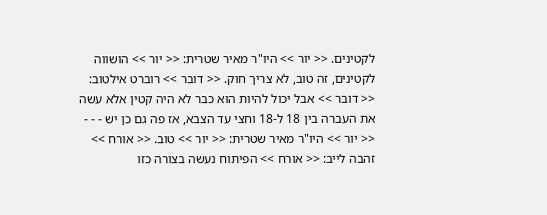לקטינים. << יור >> היו"ר מאיר שטרית: << יור >> הושווה לקטינים, זה טוב, לא צריך חוק. << דובר >> רוברט אילטוב: << דובר >> אבל יכול להיות הוא כבר לא היה קטין אלא עשה את העברה בין 18 ל-18 וחצי עד הצבא, אז פה גם כן יש - - - << יור >> היו"ר מאיר שטרית: << יור >> טוב. << אורח >> זהבה לייב: << אורח >> הפיתוח נעשה בצורה כזו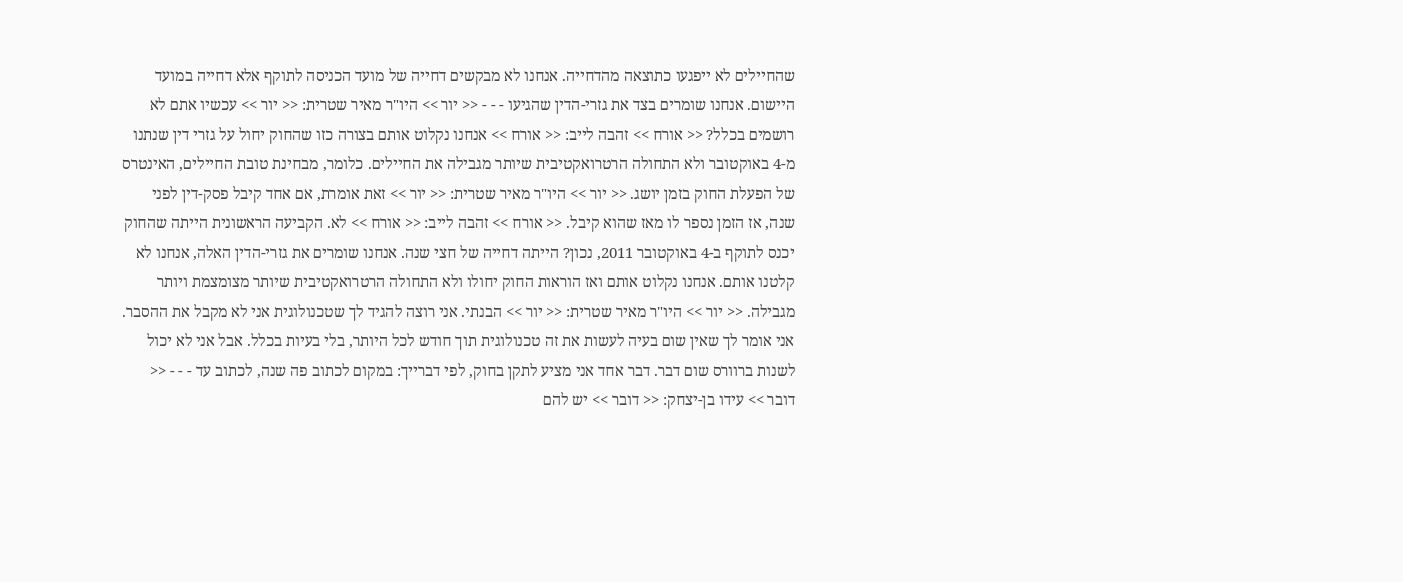שהחיילים לא ייפגעו כתוצאה מהדחייה. אנחנו לא מבקשים דחייה של מועד הכניסה לתוקף אלא דחייה במועד היישום. אנחנו שומרים בצד את גזרי-הדין שהגיעו - - - << יור >> היו"ר מאיר שטרית: << יור >> עכשיו אתם לא רושמים בכלל? << אורח >> זהבה לייב: << אורח >> אנחנו נקלוט אותם בצורה כזו שהחוק יחול על גזרי דין שנתנו מ-4 באוקטובר ולא התחולה הרטרואקטיבית שיותר מגבילה את החיילים. כלומר, מבחינת טובת החיילים, האינטרס של הפעלת החוק בזמן יושג. << יור >> היו"ר מאיר שטרית: << יור >> זאת אומרת, אם אחד קיבל פסק-דין לפני שנה, אז הזמן נספר לו מאז שהוא קיבל. << אורח >> זהבה לייב: << אורח >> לא. הקביעה הראשונית הייתה שהחוק יכנס לתוקף ב-4 באוקטובר 2011, נכון? הייתה דחייה של חצי שנה. אנחנו שומרים את גזרי-הדין האלה, אנחנו לא קלטנו אותם. אנחנו נקלוט אותם ואז הוראות החוק יחולו ולא התחולה הרטרואקטיבית שיותר מצומצמת ויותר מגבילה. << יור >> היו"ר מאיר שטרית: << יור >> הבנתי. אני רוצה להגיד לך שטכנולוגית אני לא מקבל את ההסבר. אני אומר לך שאין שום בעיה לעשות את זה טכנולוגית תוך חודש לכל היותר, בלי בעיות בכלל. אבל אני לא יכול לשנות ברוורס שום דבר. דבר אחד אני מציע לתקן בחוק, לפי דברייך: במקום לכתוב פה שנה, לכתוב עד - - - << דובר >> עידו בן-יצחק: << דובר >> יש להם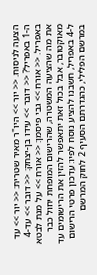הצעה לניסוח. << יור >> היו"ר מאיר שטרית: << יור >> עד ה-1 באפריל? << דובר >> עידו בן-יצחק: << דובר >> עד-4 באפריל. << אורח >> גבי פיסמן: << אורח >> על מנת לבטא את מה שהציעה המשטרה, שהרישום המופחת יחול כבר מאוקטובר, אבל בכול זאת יתאפשר להזין את הרישומים עד ל-4 באפריל, חשבנו להציע נוסח לפיו: עדכון פרטי הרישום במרשם הפלילי, כהגדרתם הסעיף 2 לחוק המרשם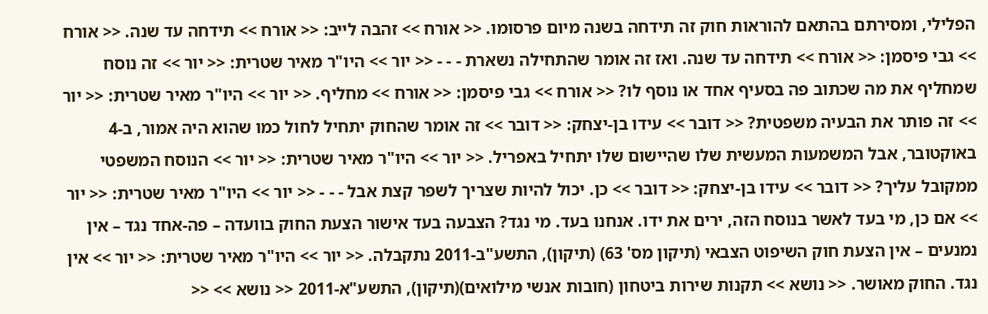הפלילי, ומסירתם בהתאם להוראות חוק זה תידחה בשנה מיום פרסומו. << אורח >> זהבה לייב: << אורח >> תידחה עד שנה. << אורח >> גבי פיסמן: << אורח >> תידחה עד שנה. ואז זה אומר שהתחילה נשארת - - - << יור >> היו"ר מאיר שטרית: << יור >> זה נוסח שמחליף את מה שכתוב פה בסעיף אחד או נוסף לו? << אורח >> גבי פיסמן: << אורח >> מחליף. << יור >> היו"ר מאיר שטרית: << יור >> זה פותר את הבעיה משפטית? << דובר >> עידו בן-יצחק: << דובר >> זה אומר שהחוק יתחיל לחול כמו שהוא היה אמור, ב-4 באוקטובר, אבל המשמעות המעשית שלו שהיישום שלו יתחיל באפריל. << יור >> היו"ר מאיר שטרית: << יור >> הנוסח המשפטי ממקובל עליך? << דובר >> עידו בן-יצחק: << דובר >> כן. יכול להיות שצריך לשפר קצת אבל - - - << יור >> היו"ר מאיר שטרית: << יור >> אם כן, מי בעד לאשר בנוסח הזה, ירים את ידו. אנחנו בעד. מי נגד? הצבעה בעד אישור הצעת החוק בוועדה – פה-אחד נגד – אין נמנעים – אין הצעת חוק השיפוט הצבאי (תיקון מס' 63) (תיקון), התשע"ב-2011 נתקבלה. << יור >> היו"ר מאיר שטרית: << יור >> אין נגד. החוק מאושר. << נושא >> תקנות שירות ביטחון (חובות אנשי מילואים)(תיקון), התשע"א-2011 << נושא >> <<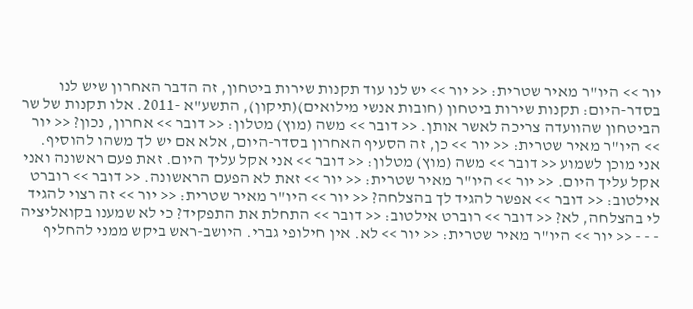יור >> היו"ר מאיר שטרית: << יור >> יש לנו עוד תקנות שירות ביטחון, זה הדבר האחרון שיש לנו בסדר-היום: תקנות שירות ביטחון (חובות אנשי מילואים)(תיקון), התשע"א -2011. אלו תקנות של שר הביטחון שהוועדה צריכה לאשר אותן. << דובר >> משה (מוץ) מטלון: << דובר >> אחרון, נכון? << יור >> היו"ר מאיר שטרית: << יור >> כן, זה הסעיף האחרון בסדר-היום, אלא אם יש לך משהו להוסיף. אני מוכן לשמוע << דובר >> משה (מוץ) מטלון: << דובר >> אני אקל עליך היום. זאת פעם ראשונה ואני אקל עליך היום. << יור >> היו"ר מאיר שטרית: << יור >> זאת לא הפעם הראשונה. << דובר >> רוברט אילטוב: << דובר >> אפשר להגיד לך בהצלחה? << יור >> היו"ר מאיר שטרית: << יור >> זה רצוי להגיד לי בהצלחה, לא? << דובר >> רוברט אילטוב: << דובר >> התחלת את התפקיד? כי לא שמענו בקואליציה - - - << יור >> היו"ר מאיר שטרית: << יור >> לא. אין חילופי גברי. היושב-ראש ביקש ממני להחליף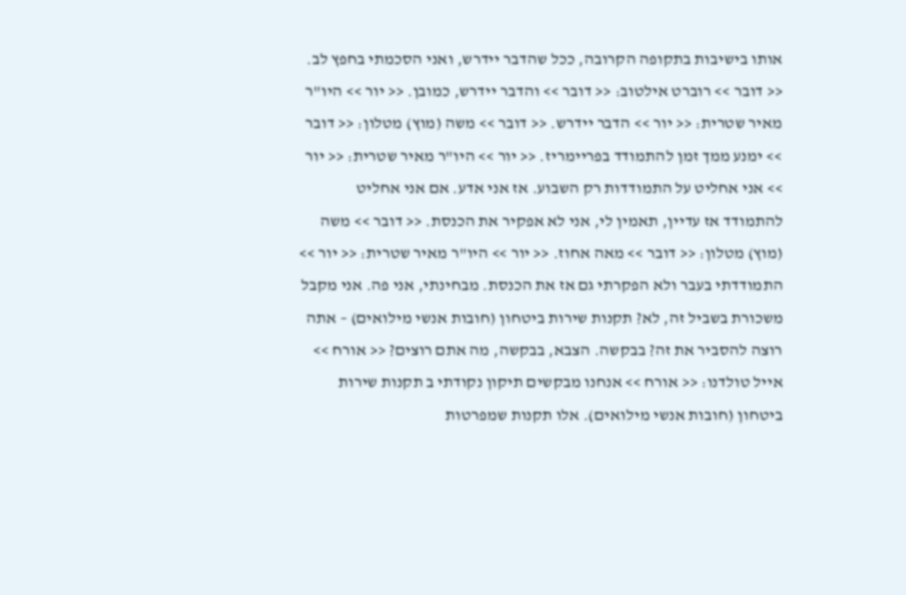אותו בישיבות בתקופה הקרובה, ככל שהדבר יידרש, ואני הסכמתי בחפץ לב. << דובר >> רוברט אילטוב: << דובר >> והדבר יידרש, כמובן. << יור >> היו"ר מאיר שטרית: << יור >> הדבר יידרש. << דובר >> משה (מוץ) מטלון: << דובר >> ימנע ממך זמן להתמודד בפריימריז. << יור >> היו"ר מאיר שטרית: << יור >> אני אחליט על התמודדות רק השבוע. אז אני אדע. אם אני אחליט להתמודד אז עדיין, תאמין לי, אני לא אפקיר את הכנסת. << דובר >> משה (מוץ) מטלון: << דובר >> מאה אחוז. << יור >> היו"ר מאיר שטרית: << יור >> התמודדתי בעבר ולא הפקרתי גם אז את הכנסת. מבחינתי, אני פה. אני מקבל משכורת בשביל זה, לא? תקנות שירות ביטחון (חובות אנשי מילואים) – אתה רוצה להסביר את זה? בבקשה. הצבא, בבקשה, מה אתם רוצים? << אורח >> אייל טולדנו: << אורח >> אנחנו מבקשים תיקון נקודתי ב תקנות שירות ביטחון (חובות אנשי מילואים). אלו תקנות שמפרטות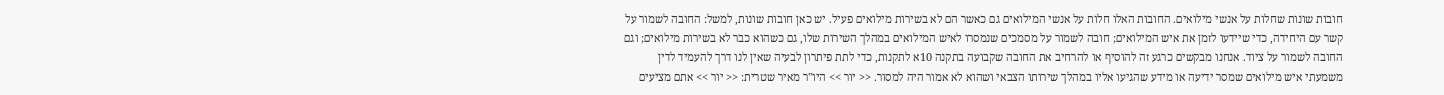חובות שונות שחלות על אנשי מילואים. החובות האלו חלות על אנשי המילואים גם כאשר הם לא בשירות מילואים פעיל. יש כאן חובות שונות, למשל: החובה לשמור על קשר עם היחידה, כדי שיידעו לזמן את איש המילואים; חובה לשמור על מסמכים שנמסרו לאיש המילואים במהלך השירות שלו, גם כשהוא כבר לא בשירות מילואים; וגם החובה לשמור על ציוד. אנחנו מבקשים כרגע זה להוסיף או להרחיב את החובה שקבועה בתקנה 10א לתקנות, כדי לתת פיתרון לבעיה שאין לנו דרך להעמיד לדין משמעתי איש מילואים שמסר ידיעה או מידע שהגיעו אליו במהלך שירותו הצבאי ושהוא לא אמור היה למסור. << יור >> היו"ר מאיר שטרית: << יור >> אתם מציעים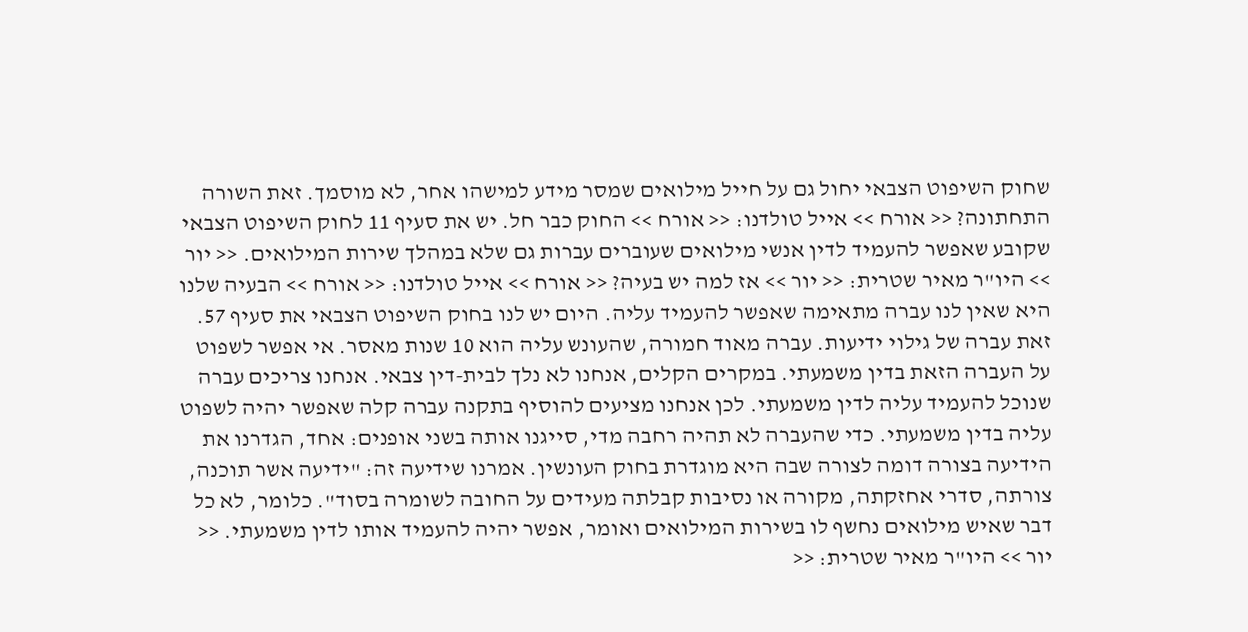שחוק השיפוט הצבאי יחול גם על חייל מילואים שמסר מידע למישהו אחר, לא מוסמך. זאת השורה התחתונה? << אורח >> אייל טולדנו: << אורח >> החוק כבר חל. יש את סעיף 11 לחוק השיפוט הצבאי שקובע שאפשר להעמיד לדין אנשי מילואים שעוברים עברות גם שלא במהלך שירות המילואים. << יור >> היו"ר מאיר שטרית: << יור >> אז למה יש בעיה? << אורח >> אייל טולדנו: << אורח >> הבעיה שלנו היא שאין לנו עברה מתאימה שאפשר להעמיד עליה. היום יש לנו בחוק השיפוט הצבאי את סעיף 57. זאת עברה של גילוי ידיעות. עברה מאוד חמורה, שהעונש עליה הוא 10 שנות מאסר. אי אפשר לשפוט על העברה הזאת בדין משמעתי. במקרים הקלים, אנחנו לא נלך לבית-דין צבאי. אנחנו צריכים עברה שנוכל להעמיד עליה לדין משמעתי. לכן אנחנו מציעים להוסיף בתקנה עברה קלה שאפשר יהיה לשפוט עליה בדין משמעתי. כדי שהעברה לא תהיה רחבה מדי, סייגנו אותה בשני אופנים: אחד, הגדרנו את הידיעה בצורה דומה לצורה שבה היא מוגדרת בחוק העונשין. אמרנו שידיעה זה: "ידיעה אשר תוכנה, צורתה, סדרי אחזקתה, מקורה או נסיבות קבלתה מעידים על החובה לשומרה בסוד". כלומר, לא כל דבר שאיש מילואים נחשף לו בשירות המילואים ואומר, אפשר יהיה להעמיד אותו לדין משמעתי. << יור >> היו"ר מאיר שטרית: <<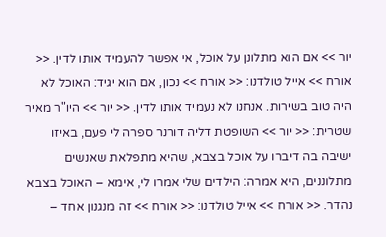יור >> אם הוא מתלונן על אוכל, אי אפשר להעמיד אותו לדין. << אורח >> אייל טולדנו: << אורח >> נכון, אם הוא יגיד: האוכל לא היה טוב בשירות. אנחנו לא נעמיד אותו לדין. << יור >> היו"ר מאיר שטרית: << יור >> השופטת דליה דורנר ספרה לי פעם, באיזו ישיבה בה דיברו על אוכל בצבא, שהיא מתפלאת שאנשים מתלוננים, היא אמרה: הילדים שלי אמרו לי, אימא – האוכל בצבא נהדר. << אורח >> אייל טולדנו: << אורח >> זה מנגנון אחד –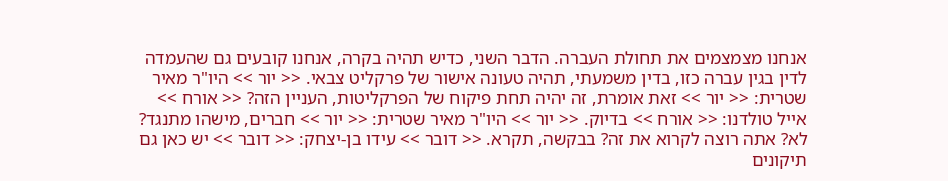אנחנו מצמצמים את תחולת העברה. הדבר השני, כדיש תהיה בקרה, אנחנו קובעים גם שהעמדה לדין בגין עברה כזו, בדין משמעתי, תהיה טעונה אישור של פרקליט צבאי. << יור >> היו"ר מאיר שטרית: << יור >> זאת אומרת, זה יהיה תחת פיקוח של הפרקליטות, העניין הזה? << אורח >> אייל טולדנו: << אורח >> בדיוק. << יור >> היו"ר מאיר שטרית: << יור >> חברים, מישהו מתנגד? לא? אתה רוצה לקרוא את זה? בבקשה, תקרא. << דובר >> עידו בן-יצחק: << דובר >> יש כאן גם תיקונים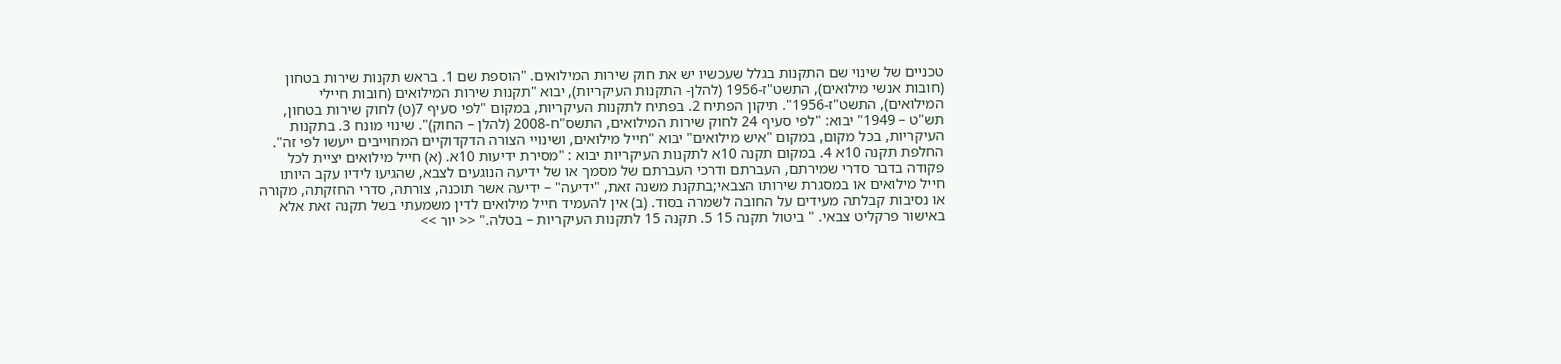טכניים של שינוי שם התקנות בגלל שעכשיו יש את חוק שירות המילואים. "הוספת שם 1. בראש תקנות שירות בטחון (חובות אנשי מילואים), התשט"ז-1956 (להלן- התקנות העיקריות), יבוא "תקנות שירות המילואים (חובות חיילי המילואים), התשט"ז-1956". תיקון הפתיח 2. בפתיח לתקנות העיקריות, במקום "לפי סעיף 7(ט) לחוק שירות בטחון, תש"ט – 1949" יבוא: "לפי סעיף 24 לחוק שירות המילואים, התשס"ח-2008 (להלן – החוק)". שינוי מונח 3. בתקנות העיקריות, בכל מקום, במקום "איש מילואים" יבוא "חייל מילואים, ושינויי הצורה הדקדוקיים המחוייבים ייעשו לפי זה". החלפת תקנה 10א 4. במקום תקנה 10א לתקנות העיקריות יבוא : "מסירת ידיעות 10א. (א) חייל מילואים יציית לכל פקודה בדבר סדרי שמירתם, העברתם ודרכי העברתם של מסמך או של ידיעה הנוגעים לצבא, שהגיעו לידיו עקב היותו חייל מילואים או במסגרת שירותו הצבאי;בתקנת משנה זאת, "ידיעה" – ידיעה אשר תוכנה, צורתה, סדרי החזקתה, מקורה או נסיבות קבלתה מעידים על החובה לשמרה בסוד. (ב) אין להעמיד חייל מילואים לדין משמעתי בשל תקנה זאת אלא באישור פרקליט צבאי. " ביטול תקנה 15 5. תקנה 15 לתקנות העיקריות – בטלה." << יור >>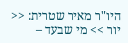היו"ר מאיר שטרית: << יור >> מי שבעד –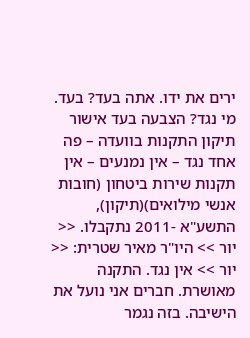ירים את ידו. אתה בעד? בעד. מי נגד? הצבעה בעד אישור תיקון התקנות בוועדה – פה אחד נגד – אין נמנעים – אין תקנות שירות ביטחון (חובות אנשי מילואים)(תיקון), התשע"א -2011 נתקבלו. << יור >> היו"ר מאיר שטרית: << יור >> אין נגד. התקנה מאושרת. חברים אני נועל את הישיבה. בזה נגמר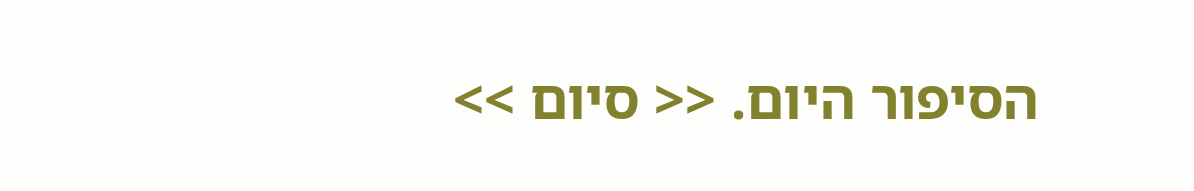הסיפור היום. << סיום >>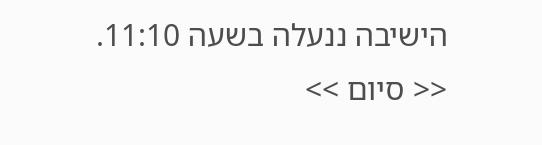הישיבה ננעלה בשעה 11:10. << סיום >>